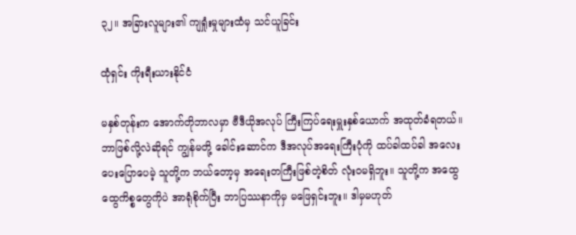၃၂။ အခြားလူများ၏ ကျရှုံးမှုများထံမှ သင်ယူခြင်း

ထုံရှင်း ကိုးရီးယားနိုင်ငံ

မနှစ်တုန်းက အောက်တိုဘာလမှာ ဗီဒီယိုအလုပ် ကြီးကြပ်ရေးမှူးနှစ်ယောက် အထုတ်ခံရတယ်။ ဘာဖြစ်လို့လဲဆိုရင် ကျွန်မတို့ ခေါင်းဆောင်က ဒီအလုပ်အရေးကြီးပုံကို ထပ်ခါထပ်ခါ အလေးပေးပြောပေမဲ့ သူတို့က ဘယ်တော့မှ အရေးတကြီးဖြစ်တဲ့စိတ် လုံးဝမရှိဘူး။ သူတို့က အထွေထွေကိစ္စတွေကိုပဲ အာရုံစိုက်ပြီး ဘာပြဿနာကိုမှ မဖြေရှင်းဘူး။ ဒါမှမဟုတ်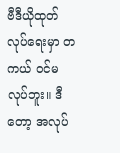ဗီဒီယိုထုတ်လုပ်ရေးမှာ တကယ် ဝင်မလုပ်ဘူး။ ဒီတော့ အလုပ်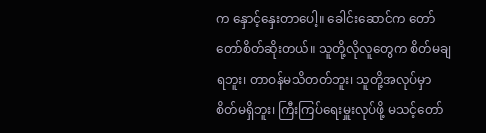က နှောင့်နှေးတာပေါ့။ ခေါင်းဆောင်က တော်တော်စိတ်ဆိုးတယ်။ သူတို့လိုလူတွေက စိတ်မချရဘူး၊ တာဝန်မသိတတ်ဘူး၊ သူတို့အလုပ်မှာ စိတ်မရှိဘူး၊ ကြီးကြပ်ရေးမှူးလုပ်ဖို့ မသင့်တော်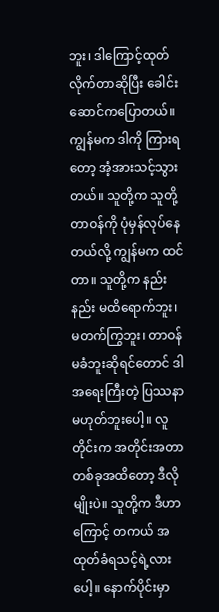ဘူး၊ ဒါကြောင့်ထုတ်လိုက်တာဆိုပြီး ခေါင်းဆောင်ကပြောတယ်။ ကျွန်မက ဒါကို ကြားရတော့ အံ့အားသင့်သွားတယ်။ သူတို့က သူတို့တာဝန်ကို ပုံမှန်လုပ်နေတယ်လို့ ကျွန်မက ထင်တာ။ သူတို့က နည်းနည်း မထိရောက်ဘူး၊ မတက်ကြွဘူး၊ တာဝန်မခံဘူးဆိုရင်တောင် ဒါ အရေးကြီးတဲ့ ပြဿနာမဟုတ်ဘူးပေါ့။ လူတိုင်းက အတိုင်းအတာတစ်ခုအထိတော့ ဒီလိုမျိုးပဲ။ သူတို့က ဒီဟာကြောင့် တကယ် အထုတ်ခံရသင့်ရဲ့လား ပေါ့။ နောက်ပိုင်းမှာ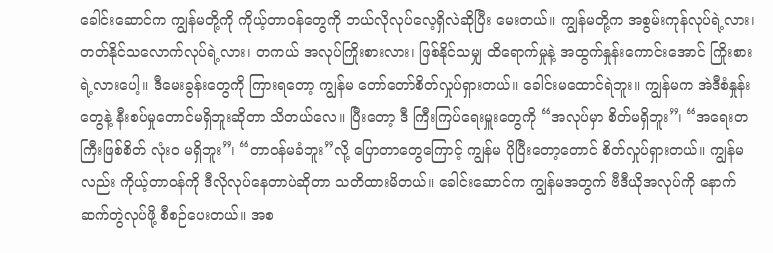ခေါင်းဆောင်က ကျွန်မတို့ကို ကိုယ့်တာဝန်တွေကို ဘယ်လိုလုပ်လေ့ရှိလဲဆိုပြီး မေးတယ်။ ကျွန်မတို့က အစွမ်းကုန်လုပ်ရဲ့လား၊ တတ်နိုင်သလောက်လုပ်ရဲ့လား၊ တကယ် အလုပ်ကြိုးစားလား၊ ဖြစ်နိုင်သမျှ ထိရောက်မှုနဲ့ အထွက်နှုန်းကောင်းအောင် ကြိုးစားရဲ့လားပေါ့။ ဒီမေးခွန်းတွေကို ကြားရတော့ ကျွန်မ တော်တော်စိတ်လှုပ်ရှားတယ်။ ခေါင်းမထောင်ရဲဘူး။ ကျွန်မက အဲဒီစံနှုန်းတွေနဲ့ နီးစပ်မှုတောင်မရှိဘူးဆိုတာ သိတယ်လေ။ ပြီးတော့ ဒီ ကြီးကြပ်ရေးမှူးတွေကို “အလုပ်မှာ စိတ်မရှိဘူး”၊ “အရေးတကြီးဖြစ်စိတ် လုံးဝ မရှိဘူး”၊ “တာဝန်မခံဘူး”လို့ ပြောတာတွေကြောင့် ကျွန်မ ပိုပြီးတော့တောင် စိတ်လှုပ်ရှားတယ်။ ကျွန်မလည်း ကိုယ့်တာဝန်ကို ဒီလိုလုပ်နေတာပဲဆိုတာ သတိထားမိတယ်။ ခေါင်းဆောင်က ကျွန်မအတွက် ဗီဒီယိုအလုပ်ကို နောက်ဆက်တွဲလုပ်ဖို့ စီစဉ်ပေးတယ်။ အစ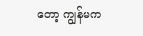တော့ ကျွန်မက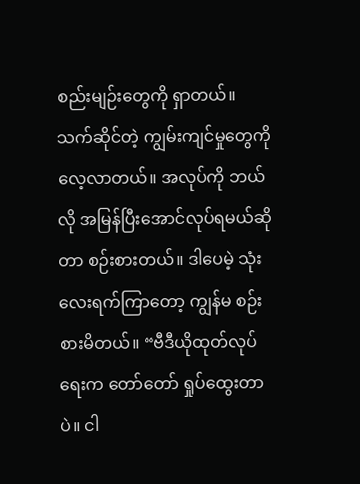စည်းမျဉ်းတွေကို ရှာတယ်။ သက်ဆိုင်တဲ့ ကျွမ်းကျင်မှုတွေကို လေ့လာတယ်။ အလုပ်ကို ဘယ်လို အမြန်ပြီးအောင်လုပ်ရမယ်ဆိုတာ စဉ်းစားတယ်။ ဒါပေမဲ့ သုံးလေးရက်ကြာတော့ ကျွန်မ စဉ်းစားမိတယ်။ “ဗီဒီယိုထုတ်လုပ်ရေးက တော်တော် ရှုပ်ထွေးတာပဲ။ ငါ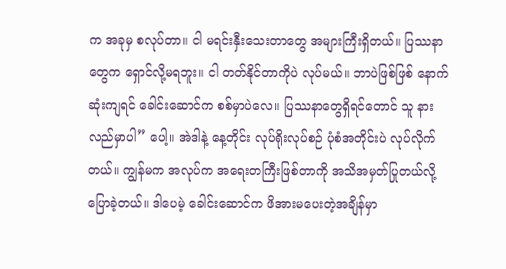က အခုမှ စလုပ်တာ။ ငါ မရင်းနှီးသေးတာတွေ အများကြီးရှိတယ်။ ပြဿနာတွေက ရှောင်လို့မရဘူး။ ငါ တတ်နိုင်တာကိုပဲ လုပ်မယ်။ ဘာပဲဖြစ်ဖြစ် နောက်ဆုံးကျရင် ခေါင်းဆောင်က စစ်မှာပဲလေ။ ပြဿနာတွေရှိရင်တောင် သူ နားလည်မှာပါ” ပေါ့။ အဲဒါနဲ့ နေ့တိုင်း လုပ်ရိုးလုပ်စဉ် ပုံစံအတိုင်းပဲ လုပ်လိုက်တယ်။ ကျွန်မက အလုပ်က အရေးတကြီးဖြစ်တာကို အသိအမှတ်ပြုတယ်လို့ ပြောခဲ့တယ်။ ဒါပေမဲ့ ခေါင်းဆောင်က ဖိအားမပေးတဲ့အချိန်မှာ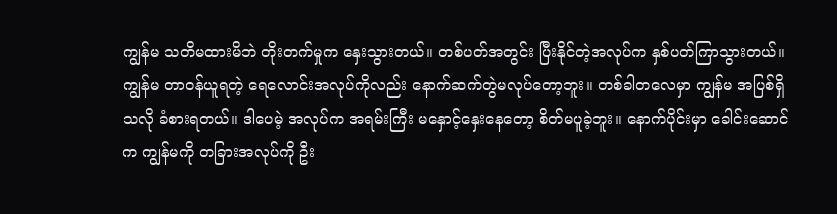ကျွန်မ သတိမထားမိဘဲ တိုးတက်မှုက နှေးသွားတယ်။ တစ်ပတ်အတွင်း ပြီးနိုင်တဲ့အလုပ်က နှစ်ပတ်ကြာသွားတယ်။ ကျွန်မ တာဝန်ယူရတဲ့ ရေလောင်းအလုပ်ကိုလည်း နောက်ဆက်တွဲမလုပ်တော့ဘူး။ တစ်ခါတလေမှာ ကျွန်မ အပြစ်ရှိသလို ခံစားရတယ်။ ဒါပေမဲ့ အလုပ်က အရမ်းကြီး မနှောင့်နှေးနေတော့ စိတ်မပူခဲ့ဘူး။ နောက်ပိုင်းမှာ ခေါင်းဆောင်က ကျွန်မကို တခြားအလုပ်ကို ဦး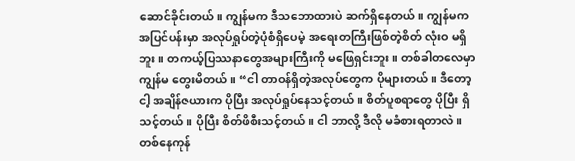ဆောင်ခိုင်းတယ်။ ကျွန်မက ဒီသဘောထားပဲ ဆက်ရှိနေတယ်။ ကျွန်မက အပြင်ပန်းမှာ အလုပ်ရှုပ်တဲ့ပုံစံရှိပေမဲ့ အရေးတကြီးဖြစ်တဲ့စိတ် လုံးဝ မရှိဘူး။ တကယ့်ပြဿနာတွေအများကြီးကို မဖြေရှင်းဘူး။ တစ်ခါတလေမှာ ကျွန်မ တွေးမိတယ်။ “ငါ တာဝန်ရှိတဲ့အလုပ်တွေက ပိုများတယ်။ ဒီတော့ ငါ့ အချိန်ဇယားက ပိုပြီး အလုပ်ရှုပ်နေသင့်တယ်။ စိတ်ပူစရာတွေ ပိုပြီး ရှိသင့်တယ်။ ပိုပြီး စိတ်ဖိစီးသင့်တယ်။ ငါ ဘာလို့ ဒီလို မခံစားရတာလဲ။ တစ်နေကုန်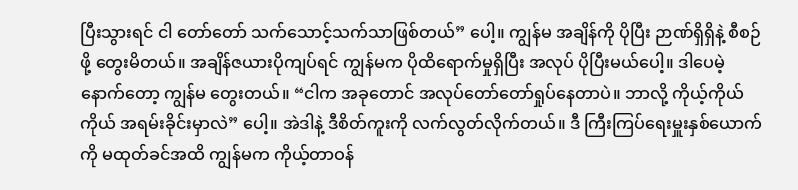ပြီးသွားရင် ငါ တော်တော် သက်သောင့်သက်သာဖြစ်တယ်” ပေါ့။ ကျွန်မ အချိန်ကို ပိုပြီး ဉာဏ်ရှိရှိနဲ့ စီစဉ်ဖို့ တွေးမိတယ်။ အချိန်ဇယားပိုကျပ်ရင် ကျွန်မက ပိုထိရောက်မှုရှိပြီး အလုပ် ပိုပြီးမယ်ပေါ့။ ဒါပေမဲ့ နောက်တော့ ကျွန်မ တွေးတယ်။ “ငါက အခုတောင် အလုပ်တော်တော်ရှုပ်နေတာပဲ။ ဘာလို့ ကိုယ့်ကိုယ်ကိုယ် အရမ်းခိုင်းမှာလဲ” ပေါ့။ အဲဒါနဲ့ ဒီစိတ်ကူးကို လက်လွတ်လိုက်တယ်။ ဒီ ကြီးကြပ်ရေးမှူးနှစ်ယောက်ကို မထုတ်ခင်အထိ ကျွန်မက ကိုယ့်တာဝန်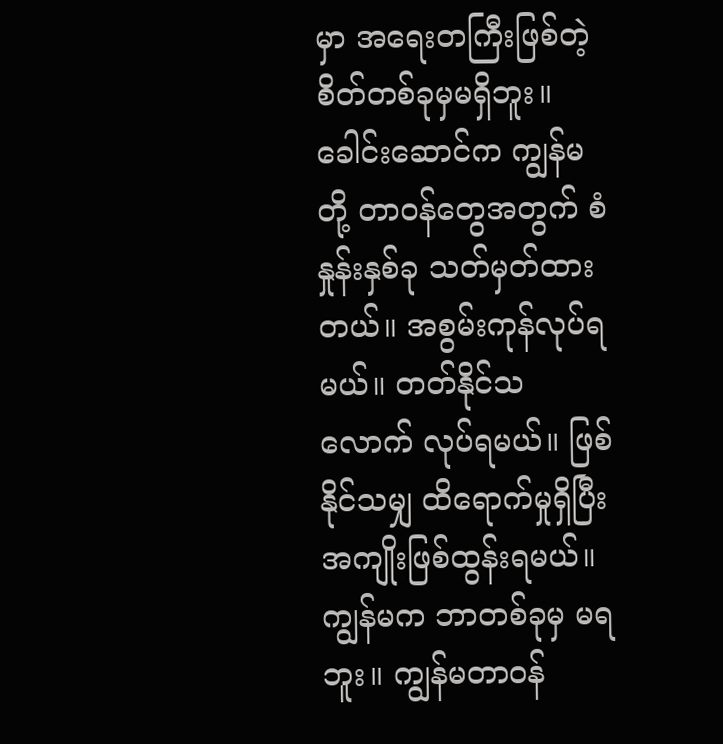မှာ အရေးတကြီးဖြစ်တဲ့ စိတ်တစ်ခုမှမရှိဘူး။ ခေါင်းဆောင်က ကျွန်မတို့ တာဝန်တွေအတွက် စံနှုန်းနှစ်ခု သတ်မှတ်ထားတယ်။ အစွမ်းကုန်လုပ်ရမယ်။ တတ်နိုင်သလောက် လုပ်ရမယ်။ ဖြစ်နိုင်သမျှ ထိရောက်မှုရှိပြီး အကျိုးဖြစ်ထွန်းရမယ်။ ကျွန်မက ဘာတစ်ခုမှ မရဘူး။ ကျွန်မတာဝန်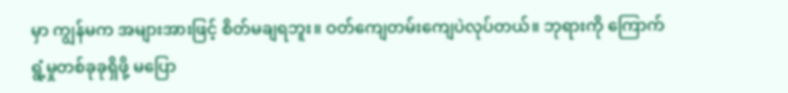မှာ ကျွန်မက အများအားဖြင့် စိတ်မချရဘူး။ ဝတ်ကျေတမ်းကျေပဲလုပ်တယ်။ ဘုရားကို ကြောက်ရွံ့မှုတစ်ခုခုရှိဖို့ မပြော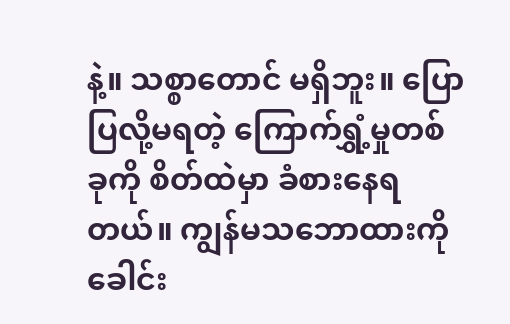နဲ့။ သစ္စာတောင် မရှိဘူး။ ပြောပြလို့မရတဲ့ ကြောက်ရွှံ့မှုတစ်ခုကို စိတ်ထဲမှာ ခံစားနေရတယ်။ ကျွန်မသဘောထားကို ခေါင်း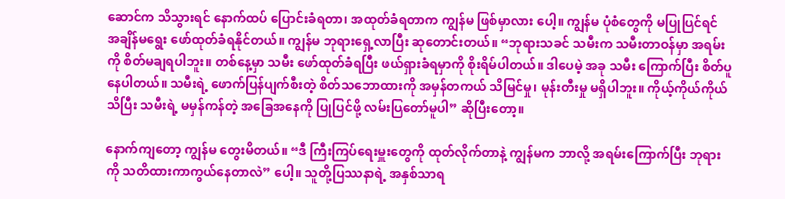ဆောင်က သိသွားရင် နောက်ထပ် ပြောင်းခံရတာ၊ အထုတ်ခံရတာက ကျွန်မ ဖြစ်မှာလား ပေါ့။ ကျွန်မ ပုံစံတွေကို မပြုပြင်ရင် အချိန်မရွေး ဖော်ထုတ်ခံရနိုင်တယ်။ ကျွန်မ ဘုရားရှေ့လာပြီး ဆုတောင်းတယ်။ “ဘုရားသခင် သမီးက သမီးတာဝန်မှာ အရမ်းကို စိတ်မချရပါဘူး။ တစ်နေ့မှာ သမီး ဖော်ထုတ်ခံရပြီး ဖယ်ရှားခံရမှာကို စိုးရိမ်ပါတယ်။ ဒါပေမဲ့ အခု သမီး ကြောက်ပြီး စိတ်ပူနေပါတယ်။ သမီးရဲ့ ဖောက်ပြန်ပျက်စီးတဲ့ စိတ်သဘောထားကို အမှန်တကယ် သိမြင်မှု၊ မုန်းတီးမှု မရှိပါဘူး။ ကိုယ့်ကိုယ်ကိုယ်သိပြီး သမီးရဲ့ မမှန်ကန်တဲ့ အခြေအနေကို ပြုပြင်ဖို့ လမ်းပြတော်မူပါ” ဆိုပြီးတော့။

နောက်ကျတော့ ကျွန်မ တွေးမိတယ်။ “ဒီ ကြီးကြပ်ရေးမှူးတွေကို ထုတ်လိုက်တာနဲ့ ကျွန်မက ဘာလို့ အရမ်းကြောက်ပြီး ဘုရားကို သတိထားကာကွယ်နေတာလဲ” ပေါ့။ သူတို့ပြဿနာရဲ့ အနှစ်သာရ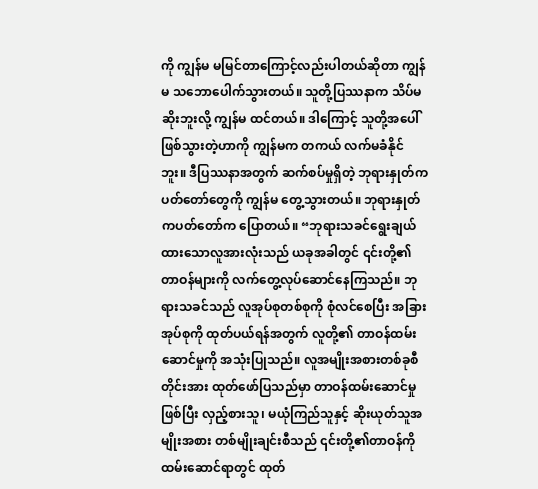ကို ကျွန်မ မမြင်တာကြောင့်လည်းပါတယ်ဆိုတာ ကျွန်မ သဘောပေါက်သွားတယ်။ သူတို့ပြဿနာက သိပ်မဆိုးဘူးလို့ ကျွန်မ ထင်တယ်။ ဒါကြောင့် သူတို့အပေါ် ဖြစ်သွားတဲ့ဟာကို ကျွန်မက တကယ် လက်မခံနိုင်ဘူး။ ဒီပြဿနာအတွက် ဆက်စပ်မှုရှိတဲ့ ဘုရားနှုတ်ကပတ်တော်တွေကို ကျွန်မ တွေ့သွားတယ်။ ဘုရားနှုတ်ကပတ်တော်က ပြောတယ်။ “ဘုရားသခင်ရွေးချယ်ထားသောလူအားလုံးသည် ယခုအခါတွင် ၎င်းတို့၏ တာဝန်များကို လက်တွေ့လုပ်ဆောင်နေကြသည်။ ဘုရားသခင်သည် လူအုပ်စုတစ်စုကို စုံလင်စေပြီး အခြားအုပ်စုကို ထုတ်ပယ်ရန်အတွက် လူတို့၏ တာဝန်ထမ်းဆောင်မှုကို အသုံးပြုသည်။ လူအမျိုးအစားတစ်ခုစီတိုင်းအား ထုတ်ဖော်ပြသည်မှာ တာဝန်ထမ်းဆောင်မှုဖြစ်ပြီး လှည့်စားသူ၊ မယုံကြည်သူနှင့် ဆိုးယုတ်သူအမျိုးအစား တစ်မျိုးချင်းစီသည် ၎င်းတို့၏တာဝန်ကို ထမ်းဆောင်ရာတွင် ထုတ်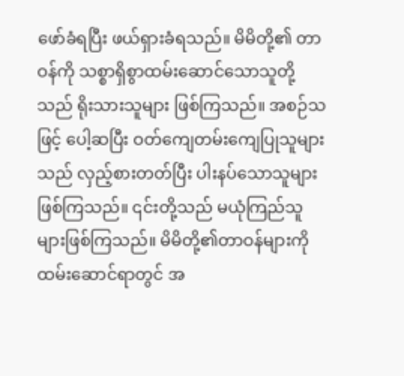ဖော်ခံရပြီး ဖယ်ရှားခံရသည်။ မိမိတို့၏ တာဝန်ကို သစ္စာရှိစွာထမ်းဆောင်သောသူတို့သည် ရိုးသားသူများ ဖြစ်ကြသည်။ အစဉ်သဖြင့် ပေါ့ဆပြီး ဝတ်ကျေတမ်းကျေပြုသူများသည် လှည့်စားတတ်ပြီး ပါးနပ်သောသူများဖြစ်ကြသည်။ ၎င်းတို့သည် မယုံကြည်သူများဖြစ်ကြသည်။ မိမိတို့၏တာဝန်များကို ထမ်းဆောင်ရာတွင် အ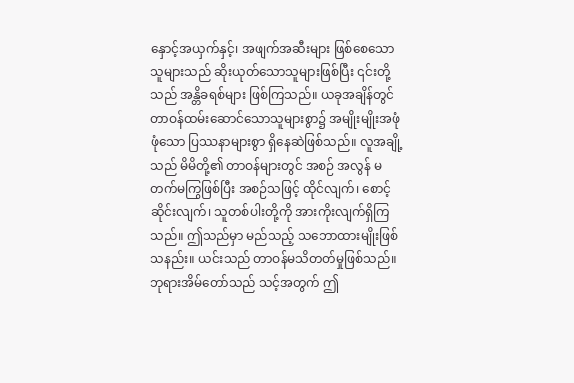နှောင့်အယှက်နှင့်၊ အဖျက်အဆီးများ ဖြစ်စေသောသူများသည် ဆိုးယုတ်သောသူများဖြစ်ပြီး ၎င်းတို့သည် အန္တိခရစ်များ ဖြစ်ကြသည်။ ယခုအချိန်တွင် တာဝန်ထမ်းဆောင်သောသူများစွာ၌ အမျိုးမျိုးအဖုံဖုံသော ပြဿနာများစွာ ရှိနေဆဲဖြစ်သည်။ လူအချို့သည် မိမိတို့၏ တာဝန်များတွင် အစဉ် အလွန် မတက်မကြွဖြစ်ပြီး အစဉ်သဖြင့် ထိုင်လျက်၊ စောင့်ဆိုင်းလျက်၊ သူတစ်ပါးတို့ကို အားကိုးလျက်ရှိကြသည်။ ဤသည်မှာ မည်သည့် သဘောထားမျိုးဖြစ်သနည်း။ ယင်းသည် တာဝန်မသိတတ်မှုဖြစ်သည်။ ဘုရားအိမ်တော်သည် သင့်အတွက် ဤ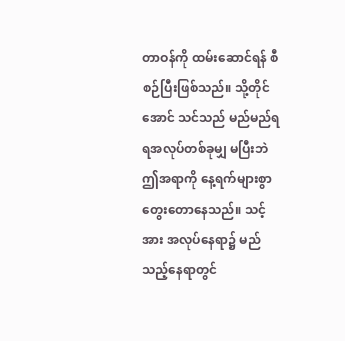တာဝန်ကို ထမ်းဆောင်ရန် စီစဉ်ပြီးဖြစ်သည်။ သို့တိုင်အောင် သင်သည် မည်မည်ရရအလုပ်တစ်ခုမျှ မပြီးဘဲ ဤအရာကို နေ့ရက်များစွာ တွေးတောနေသည်။ သင့်အား အလုပ်နေရာ၌ မည်သည့်နေရာတွင်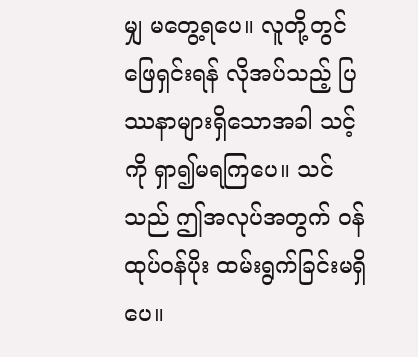မျှ မတွေ့ရပေ။ လူတို့တွင် ဖြေရှင်းရန် လိုအပ်သည့် ပြဿနာများရှိသောအခါ သင့်ကို ရှာ၍မရကြပေ။ သင်သည် ဤအလုပ်အတွက် ဝန်ထုပ်ဝန်ပိုး ထမ်းရွက်ခြင်းမရှိပေ။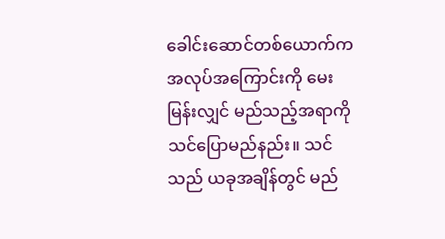ခေါင်းဆောင်တစ်ယောက်က အလုပ်အကြောင်းကို မေးမြန်းလျှင် မည်သည့်အရာကို သင်ပြောမည်နည်း။ သင်သည် ယခုအချိန်တွင် မည်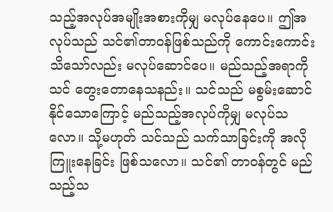သည့်အလုပ်အမျိုးအစားကိုမျှ မလုပ်နေပေ။ ဤအလုပ်သည် သင်၏တာဝန်ဖြစ်သည်ကို ကောင်းကောင်းသိသော်လည်း မလုပ်ဆောင်ပေ။ မည်သည့်အရာကို သင် တွေးတောနေသနည်း။ သင်သည် မစွမ်းဆောင်နိုင်သောကြောင့် မည်သည့်အလုပ်ကိုမျှ မလုပ်သလော။ သို့မဟုတ် သင်သည် သက်သာခြင်းကို အလိုကြူးနေခြင်း ဖြစ်သလော။ သင်၏ တာဝန်တွင် မည်သည့်သ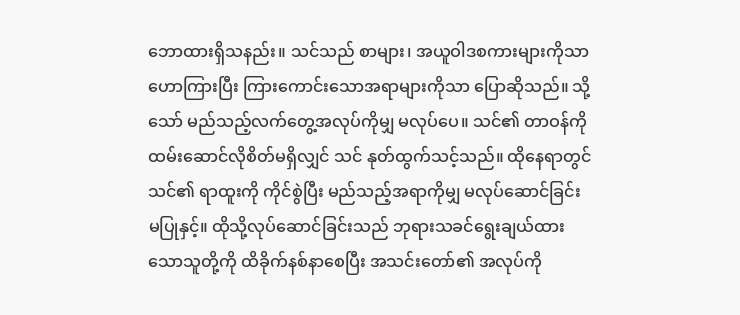ဘောထားရှိသနည်း။ သင်သည် စာများ၊ အယူဝါဒစကားများကိုသာ ဟောကြားပြီး ကြားကောင်းသောအရာများကိုသာ ပြောဆိုသည်။ သို့သော် မည်သည့်လက်တွေ့အလုပ်ကိုမျှ မလုပ်ပေ။ သင်၏ တာဝန်ကို ထမ်းဆောင်လိုစိတ်မရှိလျှင် သင် နုတ်ထွက်သင့်သည်။ ထိုနေရာတွင် သင်၏ ရာထူးကို ကိုင်စွဲပြီး မည်သည့်အရာကိုမျှ မလုပ်ဆောင်ခြင်း မပြုနှင့်။ ထိုသို့လုပ်ဆောင်ခြင်းသည် ဘုရားသခင်ရွေးချယ်ထားသောသူတို့ကို ထိခိုက်နစ်နာစေပြီး အသင်းတော်၏ အလုပ်ကို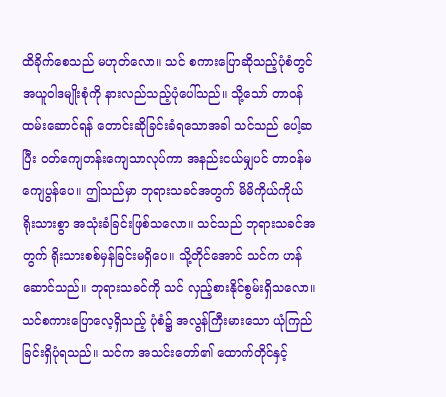ထိခိုက်စေသည် မဟုတ်လော။ သင် စကားပြောဆိုသည့်ပုံစံတွင် အယူဝါဒမျိုးစုံကို နားလည်သည့်ပုံပေါ်သည်။ သို့သော် တာဝန်ထမ်းဆောင်ရန် တောင်းဆိုခြင်းခံရသောအခါ သင်သည် ပေါ့ဆပြီး ဝတ်ကျေတန်းကျေသာလုပ်ကာ အနည်းငယ်မျှပင် တာဝန်မကျေပွန်ပေ။ ဤသည်မှာ ဘုရားသခင်အတွက် မိမိကိုယ်ကိုယ် ရိုးသားစွာ အသုံးခံခြင်းဖြစ်သလော။ သင်သည် ဘုရားသခင်အတွက် ရိုးသားစစ်မှန်ခြင်းမရှိပေ။ သို့တိုင်အောင် သင်က ဟန်ဆောင်သည်။ ဘုရားသခင်ကို သင် လှည့်စားနိုင်စွမ်းရှိသလော။ သင်စကားပြောလေ့ရှိသည့် ပုံစံ၌ အလွန်ကြီးမားသော ယုံကြည်ခြင်းရှိပုံရသည်။ သင်က အသင်းတော်၏ ထောက်တိုင်နှင့်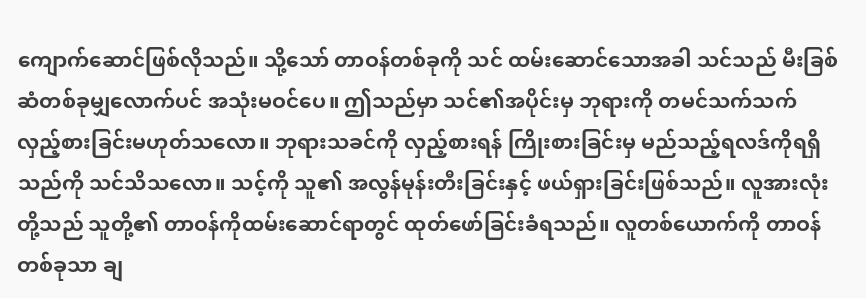ကျောက်ဆောင်ဖြစ်လိုသည်။ သို့သော် တာဝန်တစ်ခုကို သင် ထမ်းဆောင်သောအခါ သင်သည် မီးခြစ်ဆံတစ်ခုမျှလောက်ပင် အသုံးမဝင်ပေ။ ဤသည်မှာ သင်၏အပိုင်းမှ ဘုရားကို တမင်သက်သက် လှည့်စားခြင်းမဟုတ်သလော။ ဘုရားသခင်ကို လှည့်စားရန် ကြိုးစားခြင်းမှ မည်သည့်ရလဒ်ကိုရရှိသည်ကို သင်သိသလော။ သင့်ကို သူ၏ အလွန်မုန်းတီးခြင်းနှင့် ဖယ်ရှားခြင်းဖြစ်သည်။ လူအားလုံးတို့သည် သူတို့၏ တာဝန်ကိုထမ်းဆောင်ရာတွင် ထုတ်ဖော်ခြင်းခံရသည်။ လူတစ်ယောက်ကို တာဝန်တစ်ခုသာ ချ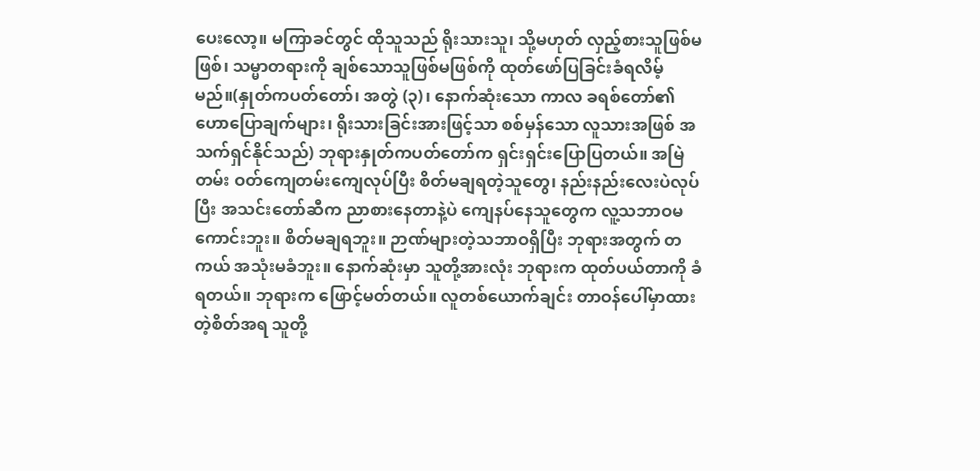ပေးလော့။ မကြာခင်တွင် ထိုသူသည် ရိုးသားသူ၊ သို့မဟုတ် လှည့်စားသူဖြစ်မဖြစ်၊ သမ္မာတရားကို ချစ်သောသူဖြစ်မဖြစ်ကို ထုတ်ဖော်ပြခြင်းခံရလိမ့်မည်။(နှုတ်ကပတ်တော်၊ အတွဲ (၃)၊ နောက်ဆုံးသော ကာလ ခရစ်တော်၏ ဟောပြောချက်များ၊ ရိုးသားခြင်းအားဖြင့်သာ စစ်မှန်သော လူသားအဖြစ် အသက်ရှင်နိုင်သည်) ဘုရားနှုတ်ကပတ်တော်က ရှင်းရှင်းပြောပြတယ်။ အမြဲတမ်း ဝတ်ကျေတမ်းကျေလုပ်ပြီး စိတ်မချရတဲ့သူတွေ၊ နည်းနည်းလေးပဲလုပ်ပြီး အသင်းတော်ဆီက ညာစားနေတာနဲ့ပဲ ကျေနပ်နေသူတွေက လူ့သဘာဝမကောင်းဘူး။ စိတ်မချရဘူး။ ဉာဏ်များတဲ့သဘာဝရှိပြီး ဘုရားအတွက် တကယ် အသုံးမခံဘူး။ နောက်ဆုံးမှာ သူတို့အားလုံး ဘုရားက ထုတ်ပယ်တာကို ခံရတယ်။ ဘုရားက ဖြောင့်မတ်တယ်။ လူတစ်ယောက်ချင်း တာဝန်ပေါ်မှာထားတဲ့စိတ်အရ သူတို့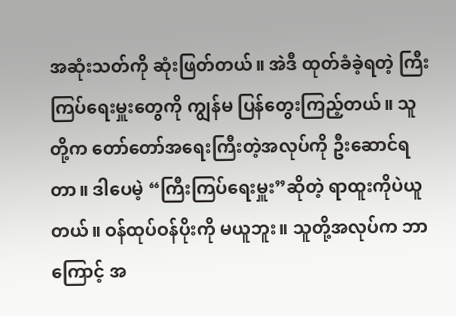အဆုံးသတ်ကို ဆုံးဖြတ်တယ်။ အဲဒီ ထုတ်ခံခဲ့ရတဲ့ ကြီးကြပ်ရေးမှူးတွေကို ကျွန်မ ပြန်တွေးကြည့်တယ်။ သူတို့က တော်တော်အရေးကြီးတဲ့အလုပ်ကို ဦးဆောင်ရတာ။ ဒါပေမဲ့ “ကြီးကြပ်ရေးမှူး”ဆိုတဲ့ ရာထူးကိုပဲယူတယ်။ ဝန်ထုပ်ဝန်ပိုးကို မယူဘူး။ သူတို့အလုပ်က ဘာကြောင့် အ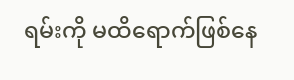ရမ်းကို မထိရောက်ဖြစ်နေ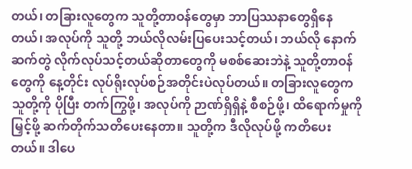တယ်၊ တခြားလူတွေက သူတို့တာဝန်တွေမှာ ဘာပြဿနာတွေရှိနေတယ်၊ အလုပ်ကို သူတို့ ဘယ်လိုလမ်းပြပေးသင့်တယ်၊ ဘယ်လို နောက်ဆက်တွဲ လိုက်လုပ်သင့်တယ်ဆိုတာတွေကို မစစ်ဆေးဘဲနဲ့ သူတို့တာဝန်တွေကို နေ့တိုင်း လုပ်ရိုးလုပ်စဉ်အတိုင်းပဲလုပ်တယ်။ တခြားလူတွေက သူတို့ကို ပိုပြီး တက်ကြွဖို့၊ အလုပ်ကို ဉာဏ်ရှိရှိနဲ့ စီစဉ်ဖို့၊ ထိရောက်မှုကို မြှင့်ဖို့ ဆက်တိုက်သတိပေးနေတာ။ သူတို့က ဒီလိုလုပ်ဖို့ ကတိပေးတယ်။ ဒါပေ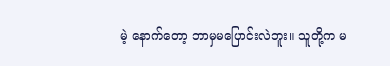မဲ့ နောက်တော့ ဘာမှမပြောင်းလဲဘူး။ သူတို့က မ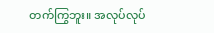တက်ကြွဘူး။ အလုပ်လုပ်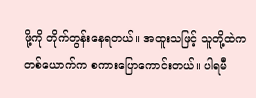ဖို့ကို တိုက်တွန်းနေရတယ်။ အထူးသဖြင့် သူတို့ထဲက တစ်ယောက်က စကားပြောကောင်းတယ်။ ပါရမီ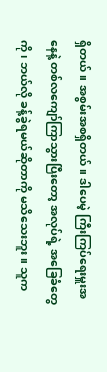ရှိတယ်။ အစွမ်းအစရှိတယ်။ ဒါပေမဲ့ ကြီးကြပ်ရေးမှူးအနေနဲ့ တစ်လကျော်ကြာသွားပြီးတော့ အလုပ်ရဲ့ အခြေခံတွေကို၊ ဘယ်လို ခန့်ခွဲရမယ်ဆိုတာကို မသိသေးဘူး။ သူက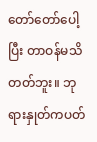တော်တော်ပေါ့ပြီး တာဝန်မသိတတ်ဘူး။ ဘုရားနှုတ်ကပတ်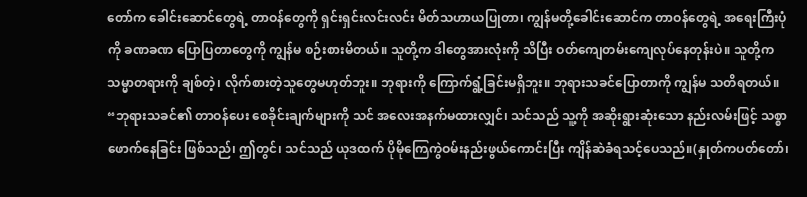တော်က ခေါင်းဆောင်တွေရဲ့ တာဝန်တွေကို ရှင်းရှင်းလင်းလင်း မိတ်သဟာယပြုတာ၊ ကျွန်မတို့ခေါင်းဆောင်က တာဝန်တွေရဲ့ အရေးကြီးပုံကို ခဏခဏ ပြောပြတာတွေကို ကျွန်မ စဉ်းစားမိတယ်။ သူတို့က ဒါတွေအားလုံးကို သိပြီး ဝတ်ကျေတမ်းကျေလုပ်နေတုန်းပဲ။ သူတို့က သမ္မာတရားကို ချစ်တဲ့၊ လိုက်စားတဲ့သူတွေမဟုတ်ဘူး။ ဘုရားကို ကြောက်ရွံ့ခြင်းမရှိဘူး။ ဘုရားသခင်ပြောတာကို ကျွန်မ သတိရတယ်။ “ဘုရားသခင်၏ တာဝန်ပေး စေခိုင်းချက်များကို သင် အလေးအနက်မထားလျှင်၊ သင်သည် သူ့ကို အဆိုးရွားဆုံးသော နည်းလမ်းဖြင့် သစ္စာဖောက်နေခြင်း ဖြစ်သည်၊ ဤတွင်၊ သင်သည် ယုဒထက် ပိုမိုကြေကွဲဝမ်းနည်းဖွယ်ကောင်းပြီး ကျိန်ဆဲခံရသင့်ပေသည်။(နှုတ်ကပတ်တော်၊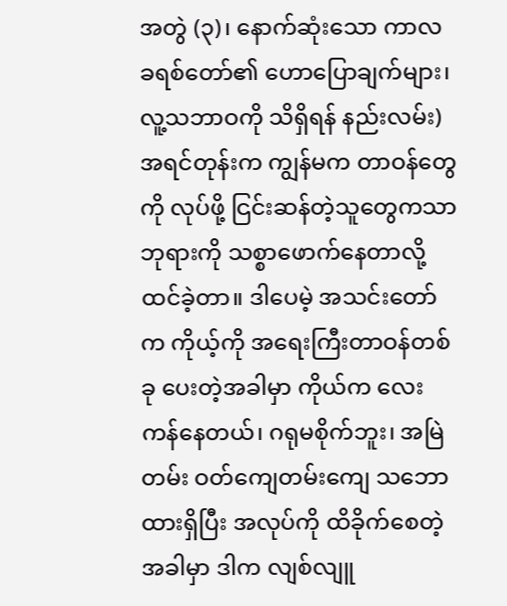အတွဲ (၃)၊ နောက်ဆုံးသော ကာလ ခရစ်တော်၏ ဟောပြောချက်များ၊ လူ့သဘာဝကို သိရှိရန် နည်းလမ်း) အရင်တုန်းက ကျွန်မက တာဝန်တွေကို လုပ်ဖို့ ငြင်းဆန်တဲ့သူတွေကသာ ဘုရားကို သစ္စာဖောက်နေတာလို့ ထင်ခဲ့တာ။ ဒါပေမဲ့ အသင်းတော်က ကိုယ့်ကို အရေးကြီးတာဝန်တစ်ခု ပေးတဲ့အခါမှာ ကိုယ်က လေးကန်နေတယ်၊ ဂရုမစိုက်ဘူး၊ အမြဲတမ်း ဝတ်ကျေတမ်းကျေ သဘောထားရှိပြီး အလုပ်ကို ထိခိုက်စေတဲ့အခါမှာ ဒါက လျစ်လျူ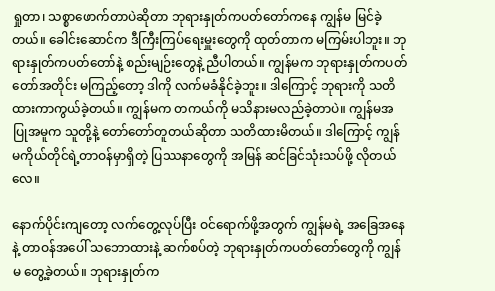ရှုတာ၊ သစ္စာဖောက်တာပဲဆိုတာ ဘုရားနှုတ်ကပတ်တော်ကနေ ကျွန်မ မြင်ခဲ့တယ်။ ခေါင်းဆောင်က ဒီကြီးကြပ်ရေးမှူးတွေကို ထုတ်တာက မကြမ်းပါဘူး။ ဘုရားနှုတ်ကပတ်တော်နဲ့ စည်းမျဉ်းတွေနဲ့ ညီပါတယ်။ ကျွန်မက ဘုရားနှုတ်ကပတ်တော်အတိုင်း မကြည့်တော့ ဒါကို လက်မခံနိုင်ခဲ့ဘူး။ ဒါကြောင့် ဘုရားကို သတိထားကာကွယ်ခဲ့တယ်။ ကျွန်မက တကယ်ကို မသိနားမလည်ခဲ့တာပဲ။ ကျွန်မအပြုအမူက သူတို့နဲ့ တော်တော်တူတယ်ဆိုတာ သတိထားမိတယ်။ ဒါကြောင့် ကျွန်မကိုယ်တိုင်ရဲ့တာဝန်မှာရှိတဲ့ ပြဿနာတွေကို အမြန် ဆင်ခြင်သုံးသပ်ဖို့ လိုတယ်လေ။

နောက်ပိုင်းကျတော့ လက်တွေ့လုပ်ပြီး ဝင်ရောက်ဖို့အတွက် ကျွန်မရဲ့ အခြေအနေနဲ့ တာဝန်အပေါ် သဘောထားနဲ့ ဆက်စပ်တဲ့ ဘုရားနှုတ်ကပတ်တော်တွေကို ကျွန်မ တွေ့ခဲ့တယ်။ ဘုရားနှုတ်က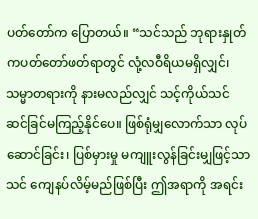ပတ်တော်က ပြောတယ်။ “သင်သည် ဘုရားနှုတ်ကပတ်တော်ဖတ်ရာတွင် လုံ့လဝီရိယမရှိလျှင်၊ သမ္မာတရားကို နားမလည်လျှင် သင့်ကိုယ်သင် ဆင်ခြင်မကြည့်နိုင်ပေ။ ဖြစ်ရုံမျှလောက်သာ လုပ်ဆောင်ခြင်း၊ ပြစ်မှားမှု မကျူးလွန်ခြင်းမျှဖြင့်သာ သင် ကျေနပ်လိမ့်မည်ဖြစ်ပြီး ဤအရာကို အရင်း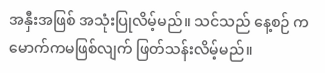အနှီးအဖြစ် အသုံးပြုလိမ့်မည်။ သင်သည် နေ့စဉ် ကမောက်ကမဖြစ်လျက် ဖြတ်သန်းလိမ့်မည်။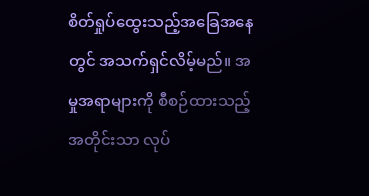စိတ်ရှုပ်ထွေးသည့်အခြေအနေတွင် အသက်ရှင်လိမ့်မည်။ အမှုအရာများကို စီစဉ်ထားသည့်အတိုင်းသာ လုပ်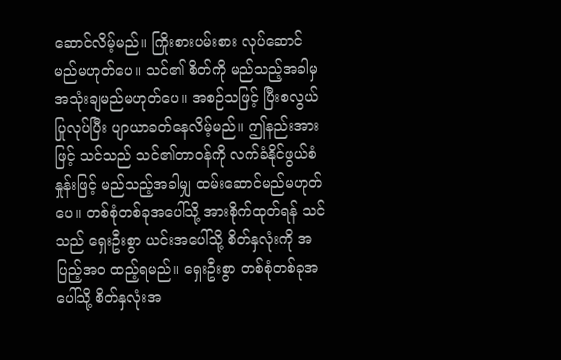ဆောင်လိမ့်မည်။ ကြိုးစားပမ်းစား လုပ်ဆောင်မည်မဟုတ်ပေ။ သင်၏ စိတ်ကို မည်သည့်အခါမှ အသုံးချမည်မဟုတ်ပေ။ အစဉ်သဖြင့် ပြီးစလွယ်ပြုလုပ်ပြီး ပျာယာခတ်နေလိမ့်မည်။ ဤနည်းအားဖြင့် သင်သည် သင်၏တာဝန်ကို လက်ခံနိုင်ဖွယ်စံနှုန်းဖြင့် မည်သည့်အခါမျှ ထမ်းဆောင်မည်မဟုတ်ပေ။ တစ်စုံတစ်ခုအပေါ်သို့ အားစိုက်ထုတ်ရန် သင်သည် ရှေးဦးစွာ ယင်းအပေါ်သို့ စိတ်နှလုံးကို အပြည့်အဝ ထည့်ရမည်။ ရှေးဦးစွာ တစ်စုံတစ်ခုအပေါ်သို့ စိတ်နှလုံးအ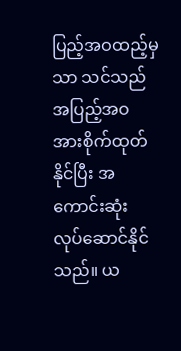ပြည့်အဝထည့်မှသာ သင်သည် အပြည့်အဝ အားစိုက်ထုတ်နိုင်ပြီး အကောင်းဆုံး လုပ်ဆောင်နိုင်သည်။ ယ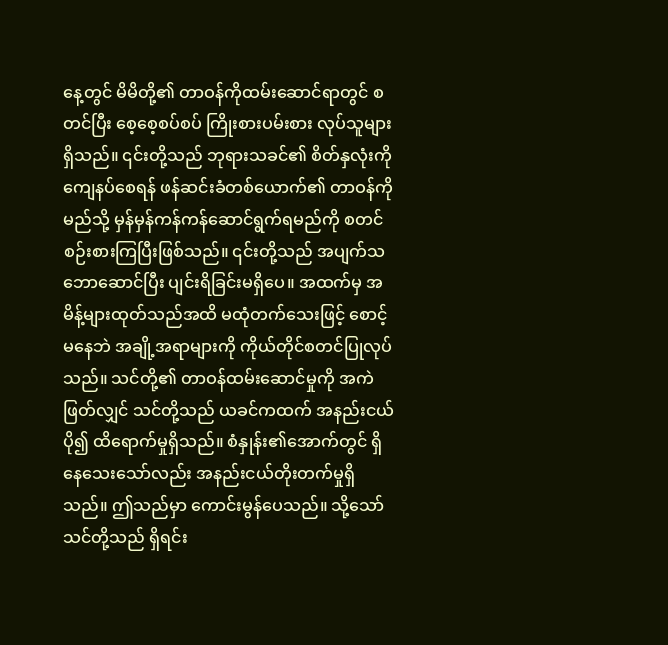နေ့တွင် မိမိတို့၏ တာဝန်ကိုထမ်းဆောင်ရာတွင် စတင်ပြီး စေ့စေ့စပ်စပ် ကြိုးစားပမ်းစား လုပ်သူများရှိသည်။ ၎င်းတို့သည် ဘုရားသခင်၏ စိတ်နှလုံးကို ကျေနပ်စေရန် ဖန်ဆင်းခံတစ်ယောက်၏ တာဝန်ကို မည်သို့ မှန်မှန်ကန်ကန်ဆောင်ရွက်ရမည်ကို စတင် စဉ်းစားကြပြီးဖြစ်သည်။ ၎င်းတို့သည် အပျက်သဘောဆောင်ပြီး ပျင်းရိခြင်းမရှိပေ။ အထက်မှ အမိန့်များထုတ်သည်အထိ မထုံတက်သေးဖြင့် စောင့်မနေဘဲ အချို့အရာများကို ကိုယ်တိုင်စတင်ပြုလုပ်သည်။ သင်တို့၏ တာဝန်ထမ်းဆောင်မှုကို အကဲဖြတ်လျှင် သင်တို့သည် ယခင်ကထက် အနည်းငယ်ပို၍ ထိရောက်မှုရှိသည်။ စံနှုန်း၏အောက်တွင် ရှိနေသေးသော်လည်း အနည်းငယ်တိုးတက်မှုရှိသည်။ ဤသည်မှာ ကောင်းမွန်ပေသည်။ သို့သော် သင်တို့သည် ရှိရင်း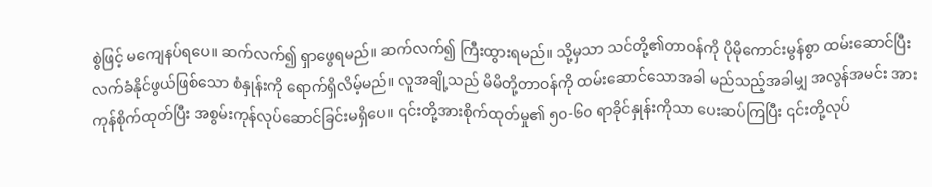စွဲဖြင့် မကျေနပ်ရပေ။ ဆက်လက်၍ ရှာဖွေရမည်။ ဆက်လက်၍ ကြီးထွားရမည်။ သို့မှသာ သင်တို့၏တာဝန်ကို ပိုမိုကောင်းမွန်စွာ ထမ်းဆောင်ပြီး လက်ခံနိုင်ဖွယ်ဖြစ်သော စံနှုန်းကို ရောက်ရှိလိမ့်မည်။ လူအချို့သည် မိမိတို့တာဝန်ကို ထမ်းဆောင်သောအခါ မည်သည့်အခါမျှ အလွန်အမင်း အားကုန်စိုက်ထုတ်ပြီး အစွမ်းကုန်လုပ်ဆောင်ခြင်းမရှိပေ။ ၎င်းတို့အားစိုက်ထုတ်မှု၏ ၅၀-၆၀ ရာခိုင်နှုန်းကိုသာ ပေးဆပ်ကြပြီး ၎င်းတို့လုပ်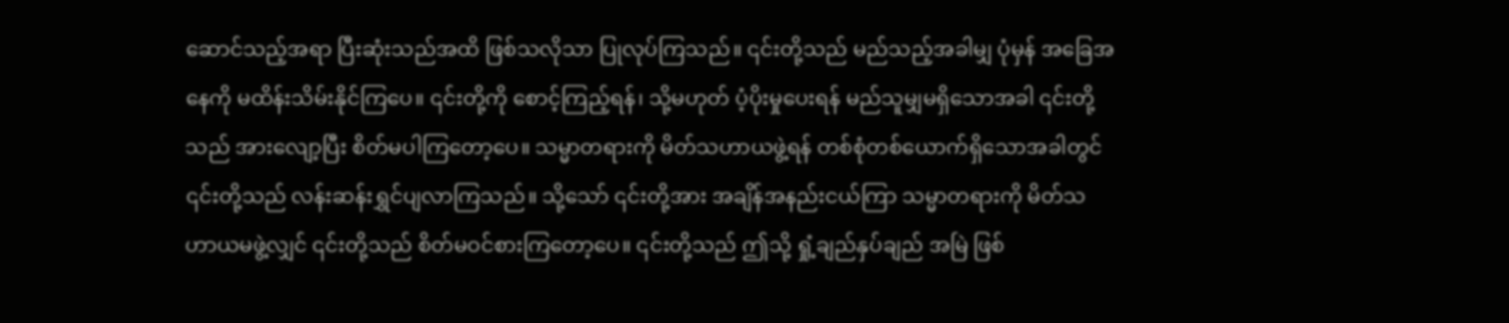ဆောင်သည့်အရာ ပြီးဆုံးသည်အထိ ဖြစ်သလိုသာ ပြုလုပ်ကြသည်။ ၎င်းတို့သည် မည်သည့်အခါမျှ ပုံမှန် အခြေအနေကို မထိန်းသိမ်းနိုင်ကြပေ။ ၎င်းတို့ကို စောင့်ကြည့်ရန်၊ သို့မဟုတ် ပံ့ပိုးမှုပေးရန် မည်သူမျှမရှိသောအခါ ၎င်းတို့သည် အားလျော့ပြီး စိတ်မပါကြတော့ပေ။ သမ္မာတရားကို မိတ်သဟာယဖွဲ့ရန် တစ်စုံတစ်ယောက်ရှိသောအခါတွင် ၎င်းတို့သည် လန်းဆန်းရွှင်ပျလာကြသည်။ သို့သော် ၎င်းတို့အား အချိန်အနည်းငယ်ကြာ သမ္မာတရားကို မိတ်သဟာယမဖွဲ့လျှင် ၎င်းတို့သည် စိတ်မဝင်စားကြတော့ပေ။ ၎င်းတို့သည် ဤသို့ ရှုံ့ချည်နှပ်ချည် အမြဲ ဖြစ်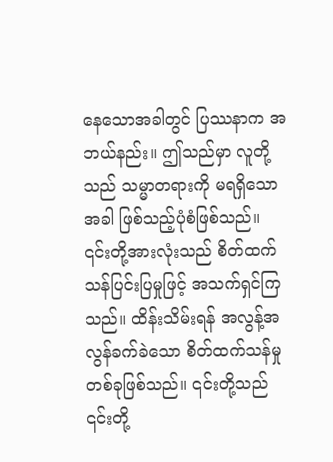နေသောအခါတွင် ပြဿနာက အဘယ်နည်း။ ဤသည်မှာ လူတို့သည် သမ္မာတရားကို မရရှိသောအခါ ဖြစ်သည့်ပုံစံဖြစ်သည်။ ၎င်းတို့အားလုံးသည် စိတ်ထက်သန်ပြင်းပြမှုဖြင့် အသက်ရှင်ကြသည်။ ထိန်းသိမ်းရန် အလွန့်အလွန်ခက်ခဲသော စိတ်ထက်သန်မှုတစ်ခုဖြစ်သည်။ ၎င်းတို့သည် ၎င်းတို့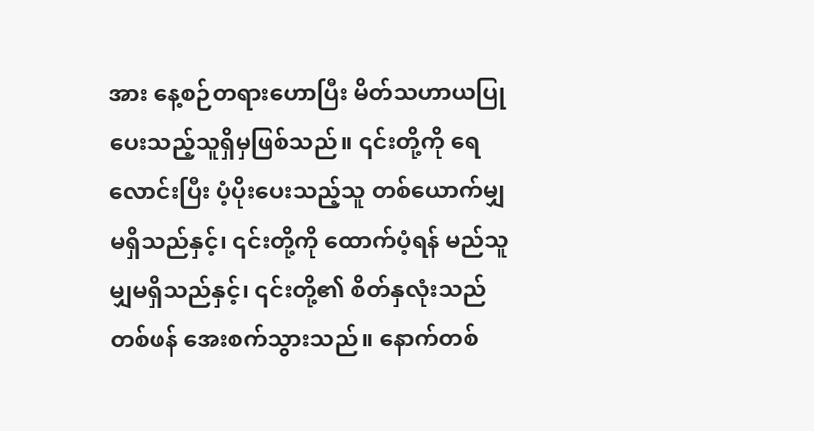အား နေ့စဉ်တရားဟောပြီး မိတ်သဟာယပြုပေးသည့်သူရှိမှဖြစ်သည်။ ၎င်းတို့ကို ရေလောင်းပြီး ပံ့ပိုးပေးသည့်သူ တစ်ယောက်မျှ မရှိသည်နှင့်၊ ၎င်းတို့ကို ထောက်ပံ့ရန် မည်သူမျှမရှိသည်နှင့်၊ ၎င်းတို့၏ စိတ်နှလုံးသည် တစ်ဖန် အေးစက်သွားသည်။ နောက်တစ်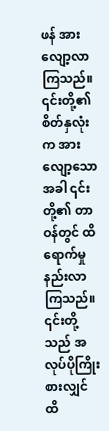ဖန် အားလျော့လာကြသည်။ ၎င်းတို့၏ စိတ်နှလုံးက အားလျော့သောအခါ ၎င်းတို့၏ တာဝန်တွင် ထိရောက်မှုနည်းလာကြသည်။ ၎င်းတို့သည် အလုပ်ပိုကြိုးစားလျှင် ထိ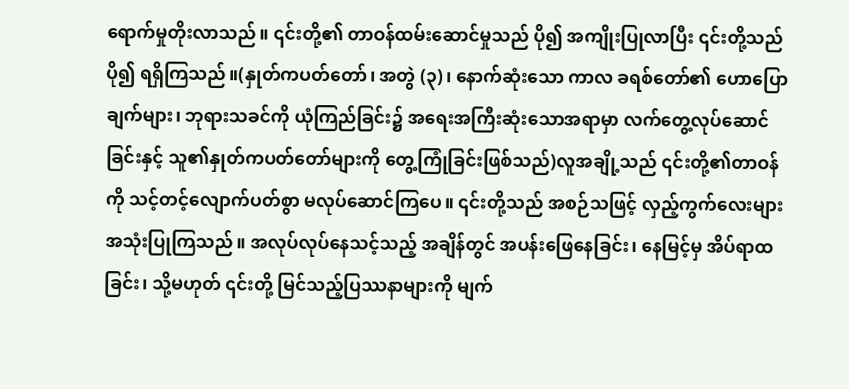ရောက်မှုတိုးလာသည်။ ၎င်းတို့၏ တာဝန်ထမ်းဆောင်မှုသည် ပို၍ အကျိုးပြုလာပြီး ၎င်းတို့သည် ပို၍ ရရှိကြသည်။(နှုတ်ကပတ်တော်၊ အတွဲ (၃)၊ နောက်ဆုံးသော ကာလ ခရစ်တော်၏ ဟောပြောချက်များ၊ ဘုရားသခင်ကို ယုံကြည်ခြင်း၌ အရေးအကြီးဆုံးသောအရာမှာ လက်တွေ့လုပ်ဆောင်ခြင်းနှင့် သူ၏နှုတ်ကပတ်တော်များကို တွေ့ကြုံခြင်းဖြစ်သည်)လူအချို့သည် ၎င်းတို့၏တာဝန်ကို သင့်တင့်လျောက်ပတ်စွာ မလုပ်ဆောင်ကြပေ။ ၎င်းတို့သည် အစဉ်သဖြင့် လှည့်ကွက်လေးများ အသုံးပြုကြသည်။ အလုပ်လုပ်နေသင့်သည့် အချိန်တွင် အပန်းဖြေနေခြင်း၊ နေမြင့်မှ အိပ်ရာထခြင်း၊ သို့မဟုတ် ၎င်းတို့ မြင်သည့်ပြဿနာများကို မျက်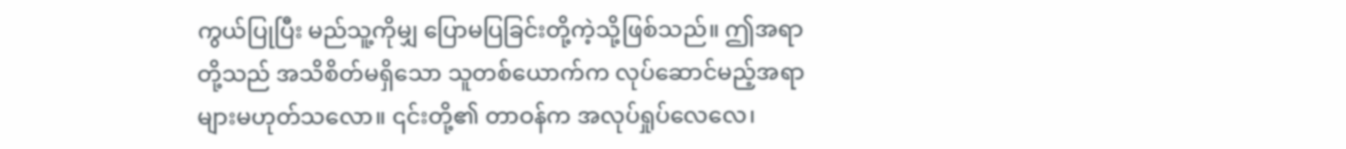ကွယ်ပြုပြီး မည်သူ့ကိုမျှ ပြောမပြခြင်းတို့ကဲ့သို့ဖြစ်သည်။ ဤအရာတို့သည် အသိစိတ်မရှိသော သူတစ်ယောက်က လုပ်ဆောင်မည့်အရာများမဟုတ်သလော။ ၎င်းတို့၏ တာဝန်က အလုပ်ရှုပ်လေလေ၊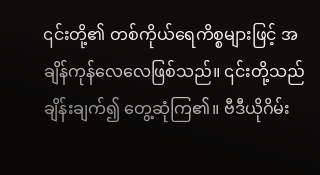၎င်းတို့၏ တစ်ကိုယ်ရေကိစ္စများဖြင့် အချိန်ကုန်လေလေဖြစ်သည်။ ၎င်းတို့သည် ချိန်းချက်၍ တွေ့ဆုံကြ၏။ ဗီဒီယိုဂိမ်း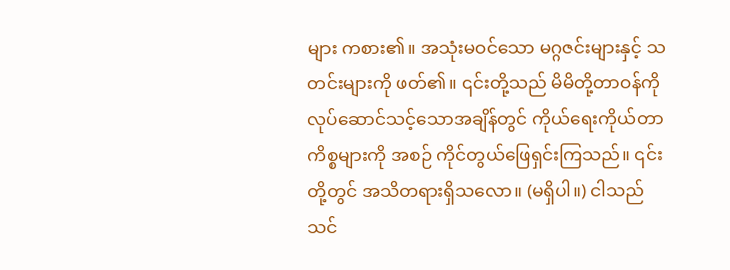များ ကစား၏။ အသုံးမဝင်သော မဂ္ဂဇင်းများနှင့် သတင်းများကို ဖတ်၏။ ၎င်းတို့သည် မိမိတို့တာဝန်ကို လုပ်ဆောင်သင့်သောအချိန်တွင် ကိုယ်ရေးကိုယ်တာ ကိစ္စများကို အစဉ် ကိုင်တွယ်ဖြေရှင်းကြသည်။ ၎င်းတို့တွင် အသိတရားရှိသလော။ (မရှိပါ။) ငါသည် သင်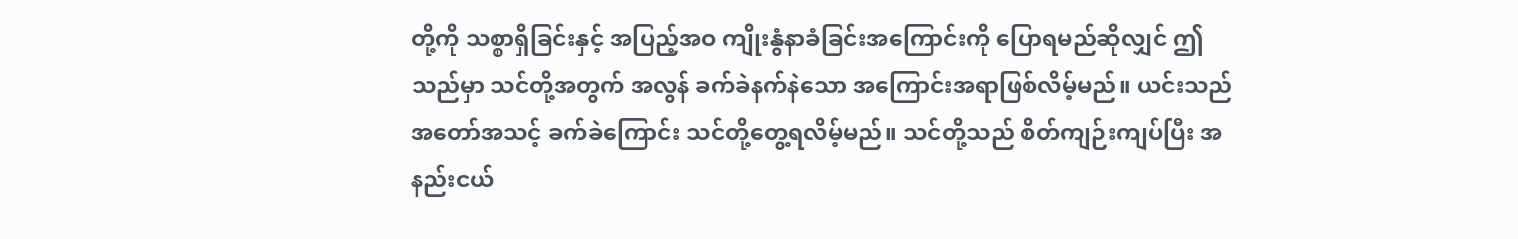တို့ကို သစ္စာရှိခြင်းနှင့် အပြည့်အဝ ကျိုးနွံနာခံခြင်းအကြောင်းကို ပြောရမည်ဆိုလျှင် ဤသည်မှာ သင်တို့အတွက် အလွန် ခက်ခဲနက်နဲသော အကြောင်းအရာဖြစ်လိမ့်မည်။ ယင်းသည် အတော်အသင့် ခက်ခဲကြောင်း သင်တို့တွေ့ရလိမ့်မည်။ သင်တို့သည် စိတ်ကျဉ်းကျပ်ပြီး အနည်းငယ်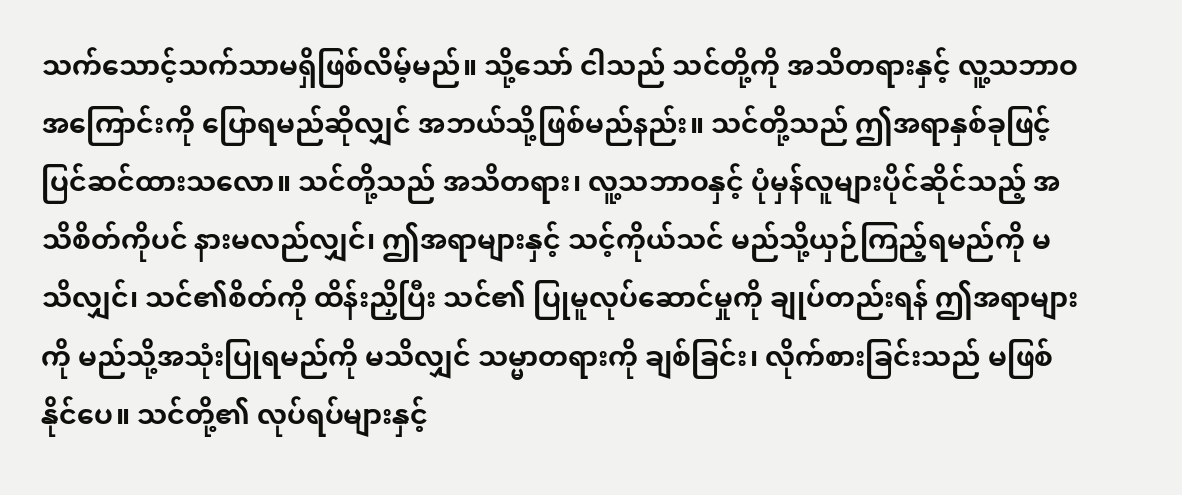သက်သောင့်သက်သာမရှိဖြစ်လိမ့်မည်။ သို့သော် ငါသည် သင်တို့ကို အသိတရားနှင့် လူ့သဘာဝအကြောင်းကို ပြောရမည်ဆိုလျှင် အဘယ်သို့ဖြစ်မည်နည်း။ သင်တို့သည် ဤအရာနှစ်ခုဖြင့် ပြင်ဆင်ထားသလော။ သင်တို့သည် အသိတရား၊ လူ့သဘာဝနှင့် ပုံမှန်လူများပိုင်ဆိုင်သည့် အသိစိတ်ကိုပင် နားမလည်လျှင်၊ ဤအရာများနှင့် သင့်ကိုယ်သင် မည်သို့ယှဉ်ကြည့်ရမည်ကို မသိလျှင်၊ သင်၏စိတ်ကို ထိန်းညှိပြီး သင်၏ ပြုမူလုပ်ဆောင်မှုကို ချုပ်တည်းရန် ဤအရာများကို မည်သို့အသုံးပြုရမည်ကို မသိလျှင် သမ္မာတရားကို ချစ်ခြင်း၊ လိုက်စားခြင်းသည် မဖြစ်နိုင်ပေ။ သင်တို့၏ လုပ်ရပ်များနှင့်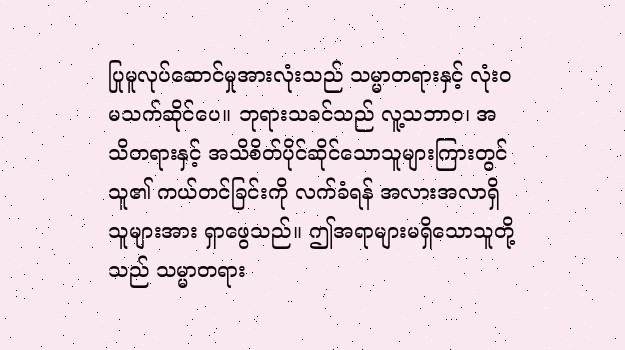ပြုမူလုပ်ဆောင်မှုအားလုံးသည် သမ္မာတရားနှင့် လုံးဝ မသက်ဆိုင်ပေ။ ဘုရားသခင်သည် လူ့သဘာဝ၊ အသိတရားနှင့် အသိစိတ်ပိုင်ဆိုင်သောသူများကြားတွင် သူ၏ ကယ်တင်ခြင်းကို လက်ခံရန် အလားအလာရှိသူများအား ရှာဖွေသည်။ ဤအရာများမရှိသောသူတို့သည် သမ္မာတရား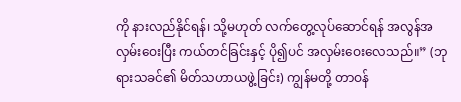ကို နားလည်နိုင်ရန်၊ သို့မဟုတ် လက်တွေ့လုပ်ဆောင်ရန် အလွန်အလှမ်းဝေးပြီး ကယ်တင်ခြင်းနှင့် ပို၍ပင် အလှမ်းဝေးလေသည်။” (ဘုရားသခင်၏ မိတ်သဟာယဖွဲ့ခြင်း) ကျွန်မတို့ တာဝန်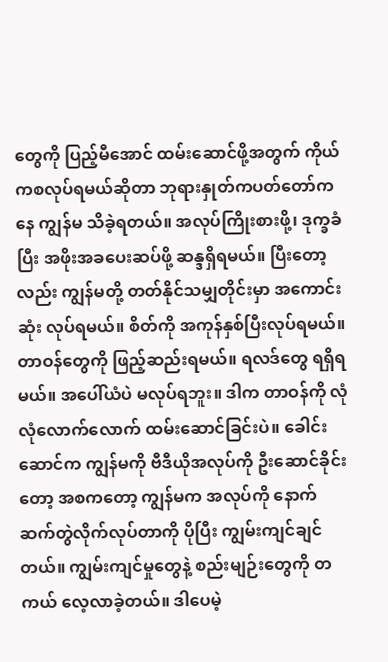တွေကို ပြည့်မီအောင် ထမ်းဆောင်ဖို့အတွက် ကိုယ်ကစလုပ်ရမယ်ဆိုတာ ဘုရားနှုတ်ကပတ်တော်ကနေ ကျွန်မ သိခဲ့ရတယ်။ အလုပ်ကြိုးစားဖို့၊ ဒုက္ခခံပြီး အဖိုးအခပေးဆပ်ဖို့ ဆန္ဒရှိရမယ်။ ပြီးတော့လည်း ကျွန်မတို့ တတ်နိုင်သမျှတိုင်းမှာ အကောင်းဆုံး လုပ်ရမယ်။ စိတ်ကို အကုန်နှစ်ပြီးလုပ်ရမယ်။ တာဝန်တွေကို ဖြည့်ဆည်းရမယ်။ ရလဒ်တွေ ရရှိရမယ်။ အပေါ်ယံပဲ မလုပ်ရဘူး။ ဒါက တာဝန်ကို လုံလုံလောက်လောက် ထမ်းဆောင်ခြင်းပဲ။ ခေါင်းဆောင်က ကျွန်မကို ဗီဒီယိုအလုပ်ကို ဦးဆောင်ခိုင်းတော့ အစကတော့ ကျွန်မက အလုပ်ကို နောက်ဆက်တွဲလိုက်လုပ်တာကို ပိုပြီး ကျွမ်းကျင်ချင်တယ်။ ကျွမ်းကျင်မှုတွေနဲ့ စည်းမျဉ်းတွေကို တကယ် လေ့လာခဲ့တယ်။ ဒါပေမဲ့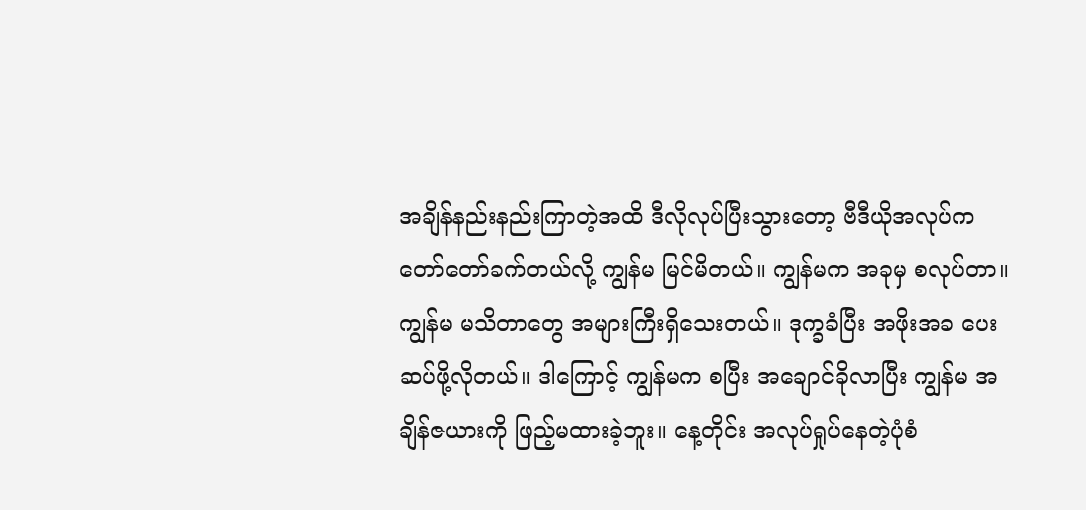အချိန်နည်းနည်းကြာတဲ့အထိ ဒီလိုလုပ်ပြီးသွားတော့ ဗီဒီယိုအလုပ်က တော်တော်ခက်တယ်လို့ ကျွန်မ မြင်မိတယ်။ ကျွန်မက အခုမှ စလုပ်တာ။ ကျွန်မ မသိတာတွေ အများကြီးရှိသေးတယ်။ ဒုက္ခခံပြီး အဖိုးအခ ပေးဆပ်ဖို့လိုတယ်။ ဒါကြောင့် ကျွန်မက စပြီး အချောင်ခိုလာပြီး ကျွန်မ အချိန်ဇယားကို ဖြည့်မထားခဲ့ဘူး။ နေ့တိုင်း အလုပ်ရှုပ်နေတဲ့ပုံစံ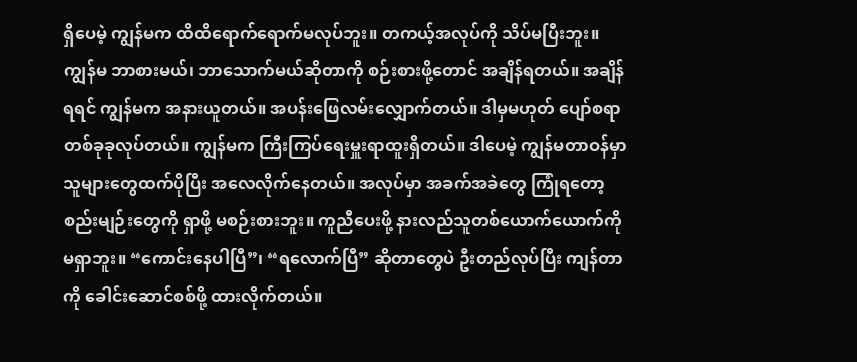ရှိပေမဲ့ ကျွန်မက ထိထိရောက်ရောက်မလုပ်ဘူး။ တကယ့်အလုပ်ကို သိပ်မပြီးဘူး။ ကျွန်မ ဘာစားမယ်၊ ဘာသောက်မယ်ဆိုတာကို စဉ်းစားဖို့တောင် အချိန်ရတယ်။ အချိန်ရရင် ကျွန်မက အနားယူတယ်။ အပန်းဖြေလမ်းလျှောက်တယ်။ ဒါမှမဟုတ် ပျော်စရာတစ်ခုခုလုပ်တယ်။ ကျွန်မက ကြီးကြပ်ရေးမှူးရာထူးရှိတယ်။ ဒါပေမဲ့ ကျွန်မတာဝန်မှာ သူများတွေထက်ပိုပြီး အလေလိုက်နေတယ်။ အလုပ်မှာ အခက်အခဲတွေ ကြုံရတော့ စည်းမျဉ်းတွေကို ရှာဖို့ မစဉ်းစားဘူး။ ကူညီပေးဖို့ နားလည်သူတစ်ယောက်ယောက်ကို မရှာဘူး။ “ကောင်းနေပါပြီ”၊ “ရလောက်ပြီ” ဆိုတာတွေပဲ ဦးတည်လုပ်ပြီး ကျန်တာကို ခေါင်းဆောင်စစ်ဖို့ ထားလိုက်တယ်။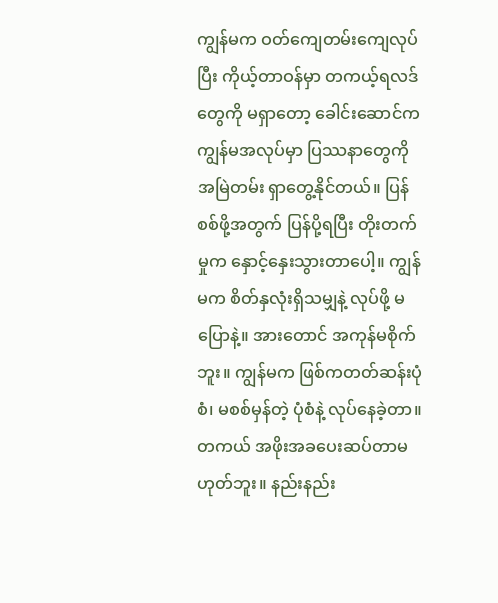ကျွန်မက ဝတ်ကျေတမ်းကျေလုပ်ပြီး ကိုယ့်တာဝန်မှာ တကယ့်ရလဒ်တွေကို မရှာတော့ ခေါင်းဆောင်က ကျွန်မအလုပ်မှာ ပြဿနာတွေကို အမြဲတမ်း ရှာတွေ့နိုင်တယ်။ ပြန်စစ်ဖို့အတွက် ပြန်ပို့ရပြီး တိုးတက်မှုက နှောင့်နှေးသွားတာပေါ့။ ကျွန်မက စိတ်နှလုံးရှိသမျှနဲ့ လုပ်ဖို့ မပြောနဲ့။ အားတောင် အကုန်မစိုက်ဘူး။ ကျွန်မက ဖြစ်ကတတ်ဆန်းပုံစံ၊ မစစ်မှန်တဲ့ ပုံစံနဲ့ လုပ်နေခဲ့တာ။ တကယ် အဖိုးအခပေးဆပ်တာမဟုတ်ဘူး။ နည်းနည်း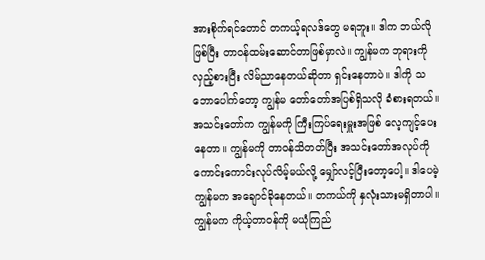အားစိုက်ရင်တောင် တကယ့်ရလဒ်တွေ မရဘူး။ ဒါက ဘယ်လိုဖြစ်ပြီး တာဝန်ထမ်းဆောင်တာဖြစ်မှာလဲ။ ကျွန်မက ဘုရားကို လှည့်စားပြီး လိမ်ညာနေတယ်ဆိုတာ ရှင်းနေတာပဲ။ ဒါကို သဘောပေါက်တော့ ကျွန်မ တော်တော်အပြစ်ရှိသလို ခံစားရတယ်။ အသင်းတော်က ကျွန်မကို ကြီးကြပ်ရေးမှူးအဖြစ် လေ့ကျင့်ပေးနေတာ။ ကျွန်မကို တာဝန်သိတတ်ပြီး အသင်းတော်အလုပ်ကို ကောင်းကောင်းလုပ်လိမ့်မယ်လို့ မျှော်လင့်ပြီးတော့ပေါ့။ ဒါပေမဲ့ ကျွန်မက အချောင်ခိုနေတယ်။ တကယ်ကို နှလုံးသားမရှိတာပါ။ ကျွန်မက ကိုယ့်တာဝန်ကို မယုံကြည်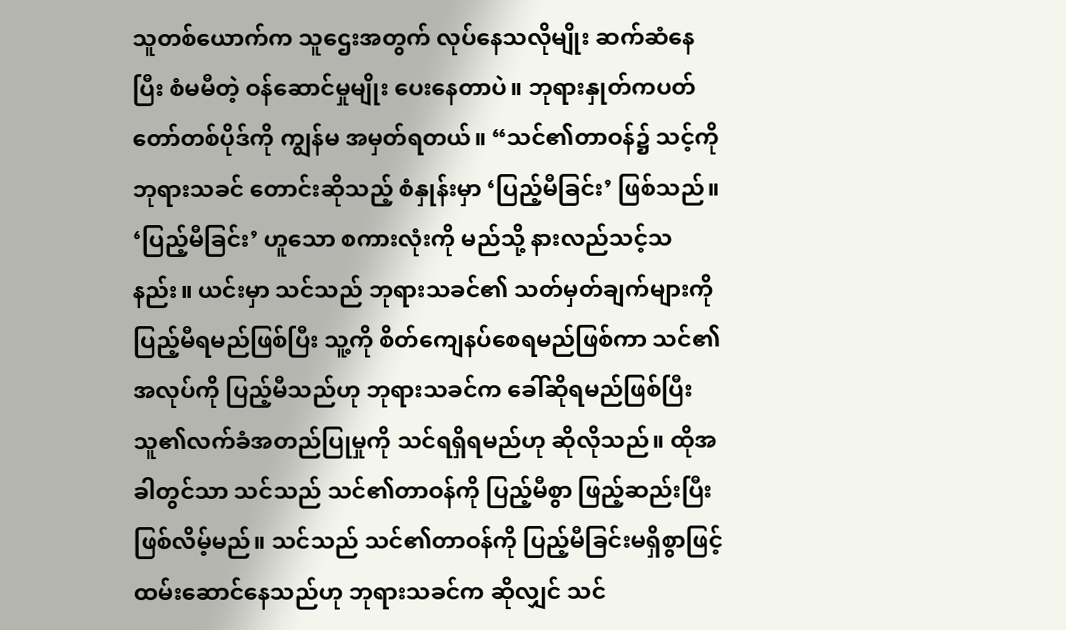သူတစ်ယောက်က သူဌေးအတွက် လုပ်နေသလိုမျိုး ဆက်ဆံနေပြီး စံမမီတဲ့ ဝန်ဆောင်မှုမျိုး ပေးနေတာပဲ။ ဘုရားနှုတ်ကပတ်တော်တစ်ပိုဒ်ကို ကျွန်မ အမှတ်ရတယ်။ “သင်၏တာဝန်၌ သင့်ကို ဘုရားသခင် တောင်းဆိုသည့် စံနှုန်းမှာ ‘ပြည့်မီခြင်း’ ဖြစ်သည်။ ‘ပြည့်မီခြင်း’ ဟူသော စကားလုံးကို မည်သို့ နားလည်သင့်သနည်း။ ယင်းမှာ သင်သည် ဘုရားသခင်၏ သတ်မှတ်ချက်များကို ပြည့်မီရမည်ဖြစ်ပြီး သူ့ကို စိတ်ကျေနပ်စေရမည်ဖြစ်ကာ သင်၏အလုပ်ကို ပြည့်မီသည်ဟု ဘုရားသခင်က ခေါ်ဆိုရမည်ဖြစ်ပြီး သူ၏လက်ခံအတည်ပြုမှုကို သင်ရရှိရမည်ဟု ဆိုလိုသည်။ ထိုအခါတွင်သာ သင်သည် သင်၏တာဝန်ကို ပြည့်မီစွာ ဖြည့်ဆည်းပြီး ဖြစ်လိမ့်မည်။ သင်သည် သင်၏တာဝန်ကို ပြည့်မီခြင်းမရှိစွာဖြင့် ထမ်းဆောင်နေသည်ဟု ဘုရားသခင်က ဆိုလျှင် သင်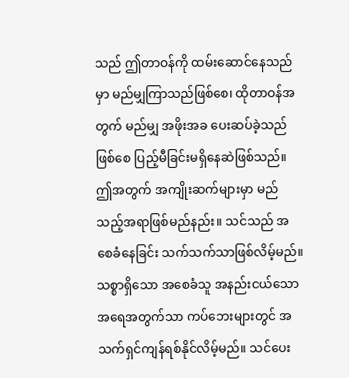သည် ဤတာဝန်ကို ထမ်းဆောင်နေသည်မှာ မည်မျှကြာသည်ဖြစ်စေ၊ ထိုတာဝန်အတွက် မည်မျှ အဖိုးအခ ပေးဆပ်ခဲ့သည်ဖြစ်စေ ပြည့်မီခြင်းမရှိနေဆဲဖြစ်သည်။ ဤအတွက် အကျိုးဆက်များမှာ မည်သည့်အရာဖြစ်မည်နည်း။ သင်သည် အစေခံနေခြင်း သက်သက်သာဖြစ်လိမ့်မည်။ သစ္စာရှိသော အစေခံသူ အနည်းငယ်သော အရေအတွက်သာ ကပ်ဘေးများတွင် အသက်ရှင်ကျန်ရစ်နိုင်လိမ့်မည်။ သင်ပေး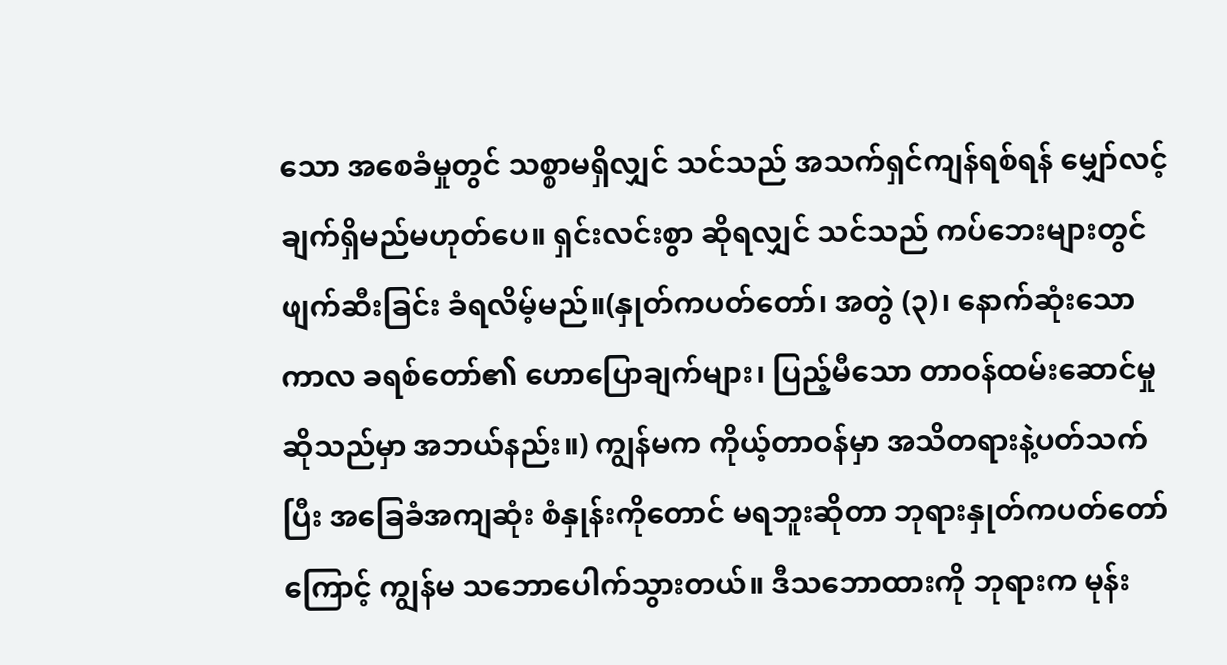သော အစေခံမှုတွင် သစ္စာမရှိလျှင် သင်သည် အသက်ရှင်ကျန်ရစ်ရန် မျှော်လင့်ချက်ရှိမည်မဟုတ်ပေ။ ရှင်းလင်းစွာ ဆိုရလျှင် သင်သည် ကပ်ဘေးများတွင် ဖျက်ဆီးခြင်း ခံရလိမ့်မည်။(နှုတ်ကပတ်တော်၊ အတွဲ (၃)၊ နောက်ဆုံးသော ကာလ ခရစ်တော်၏ ဟောပြောချက်များ၊ ပြည့်မီသော တာဝန်ထမ်းဆောင်မှုဆိုသည်မှာ အဘယ်နည်း။) ကျွန်မက ကိုယ့်တာဝန်မှာ အသိတရားနဲ့ပတ်သက်ပြီး အခြေခံအကျဆုံး စံနှုန်းကိုတောင် မရဘူးဆိုတာ ဘုရားနှုတ်ကပတ်တော်ကြောင့် ကျွန်မ သဘောပေါက်သွားတယ်။ ဒီသဘောထားကို ဘုရားက မုန်း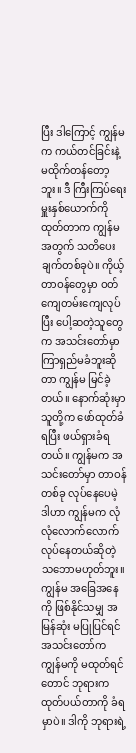ပြီး ဒါကြောင့် ကျွန်မက ကယ်တင်ခြင်းနဲ့ မထိုက်တန်တော့ဘူး။ ဒီ ကြီးကြပ်ရေးမှူးနှစ်ယောက်ကို ထုတ်တာက ကျွန်မအတွက် သတိပေးချက်တစ်ခုပဲ။ ကိုယ့်တာဝန်တွေမှာ ဝတ်ကျေတမ်းကျေလုပ်ပြီး ပေါ့ဆတဲ့သူတွေက အသင်းတော်မှာ ကြာရှည်မခံဘူးဆိုတာ ကျွန်မ မြင်ခဲ့တယ်။ နောက်ဆုံးမှာ သူတို့က ဖော်ထုတ်ခံရပြီး ဖယ်ရှားခံရတယ်။ ကျွန်မက အသင်းတော်မှာ တာဝန်တစ်ခု လုပ်နေပေမဲ့ ဒါဟာ ကျွန်မက လုံလုံလောက်လောက် လုပ်နေတယ်ဆိုတဲ့ သဘောမဟုတ်ဘူး။ ကျွန်မ အခြေအနေကို ဖြစ်နိုင်သမျှ အမြန်ဆုံး မပြုပြင်ရင် အသင်းတော်က ကျွန်မကို မထုတ်ရင်တောင် ဘုရားက ထုတ်ပယ်တာကို ခံရမှာပဲ။ ဒါကို ဘုရားရဲ့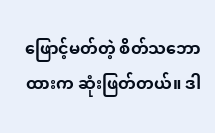ဖြောင့်မတ်တဲ့ စိတ်သဘောထားက ဆုံးဖြတ်တယ်။ ဒါ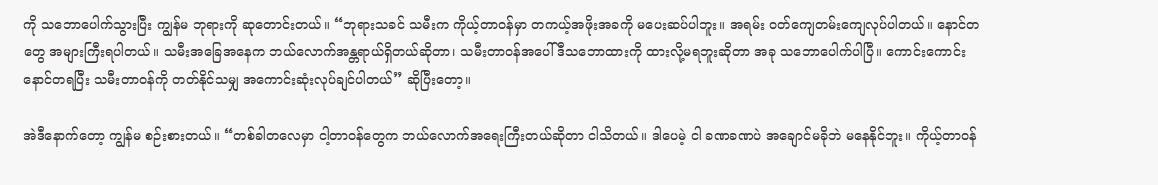ကို သဘောပေါက်သွားပြီး ကျွန်မ ဘုရားကို ဆုတောင်းတယ်။ “ဘုရားသခင် သမီးက ကိုယ့်တာဝန်မှာ တကယ့်အဖိုးအခကို မပေးဆပ်ပါဘူး။ အရမ်း ဝတ်ကျေတမ်းကျေလုပ်ပါတယ်။ နောင်တတွေ အများကြီးရပါတယ်။ သမီးအခြေအနေက ဘယ်လောက်အန္တရာယ်ရှိတယ်ဆိုတာ၊ သမီးတာဝန်အပေါ် ဒီသဘောထားကို ထားလို့မရဘူးဆိုတာ အခု သဘောပေါက်ပါပြီ။ ကောင်းကောင်းနောင်တရပြီး သမီးတာဝန်ကို တတ်နိုင်သမျှ အကောင်းဆုံးလုပ်ချင်ပါတယ်” ဆိုပြီးတော့။

အဲဒီနောက်တော့ ကျွန်မ စဉ်းစားတယ်။ “တစ်ခါတလေမှာ ငါ့တာဝန်တွေက ဘယ်လောက်အရေးကြီးတယ်ဆိုတာ ငါသိတယ်။ ဒါပေမဲ့ ငါ ခဏခဏပဲ အချောင်မခိုဘဲ မနေနိုင်ဘူး။ ကိုယ့်တာဝန်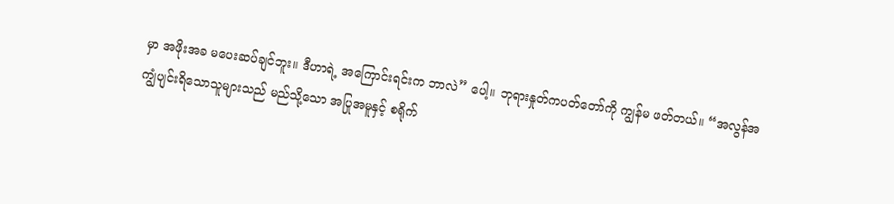မှာ အဖိုးအခ မပေးဆပ်ချင်ဘူး။ ဒီဟာရဲ့ အကြောင်းရင်းက ဘာလဲ” ပေါ့။ ဘုရားနှုတ်ကပတ်တော်ကို ကျွန်မ ဖတ်တယ်။ “အလွန်အကျွံပျင်းရိသောသူများသည် မည်သို့သော အပြုအမူနှင့် စရိုက်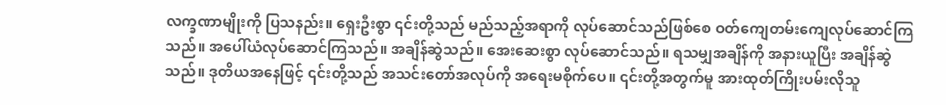လက္ခဏာမျိုးကို ပြသနည်း။ ရှေးဦးစွာ ၎င်းတို့သည် မည်သည့်အရာကို လုပ်ဆောင်သည်ဖြစ်စေ ဝတ်ကျေတမ်းကျေလုပ်ဆောင်ကြသည်။ အပေါ်ယံလုပ်ဆောင်ကြသည်။ အချိန်ဆွဲသည်။ အေးဆေးစွာ လုပ်ဆောင်သည်။ ရသမျှအချိန်ကို အနားယူပြီး အချိန်ဆွဲသည်။ ဒုတိယအနေဖြင့် ၎င်းတို့သည် အသင်းတော်အလုပ်ကို အရေးမစိုက်ပေ။ ၎င်းတို့အတွက်မူ အားထုတ်ကြိုးပမ်းလိုသူ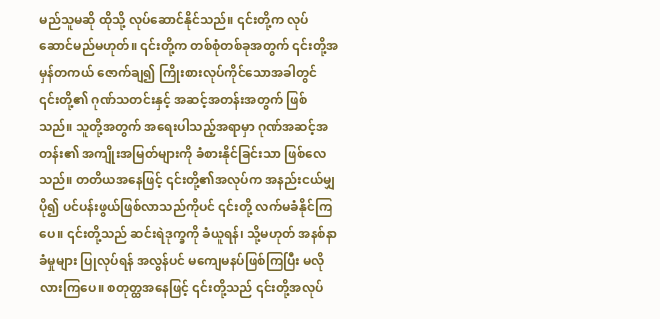မည်သူမဆို ထိုသို့ လုပ်ဆောင်နိုင်သည်။ ၎င်းတို့က လုပ်ဆောင်မည်မဟုတ်။ ၎င်းတို့က တစ်စုံတစ်ခုအတွက် ၎င်းတို့အမှန်တကယ် ဇောက်ချ၍ ကြိုးစားလုပ်ကိုင်သောအခါတွင် ၎င်းတို့၏ ဂုဏ်သတင်းနှင့် အဆင့်အတန်းအတွက် ဖြစ်သည်။ သူတို့အတွက် အရေးပါသည့်အရာမှာ ဂုဏ်အဆင့်အတန်း၏ အကျိုးအမြတ်များကို ခံစားနိုင်ခြင်းသာ ဖြစ်လေသည်။ တတိယအနေဖြင့် ၎င်းတို့၏အလုပ်က အနည်းငယ်မျှ ပို၍ ပင်ပန်းဖွယ်ဖြစ်လာသည်ကိုပင် ၎င်းတို့ လက်မခံနိုင်ကြပေ။ ၎င်းတို့သည် ဆင်းရဲဒုက္ခကို ခံယူရန်၊ သို့မဟုတ် အနစ်နာခံမှုများ ပြုလုပ်ရန် အလွန်ပင် မကျေမနပ်ဖြစ်ကြပြီး မလိုလားကြပေ။ စတုတ္ထအနေဖြင့် ၎င်းတို့သည် ၎င်းတို့အလုပ်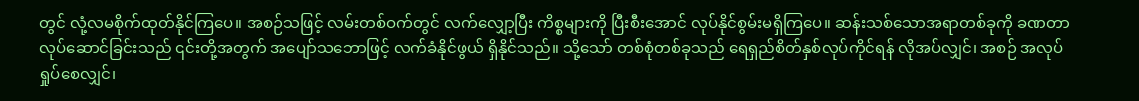တွင် လုံ့လမစိုက်ထုတ်နိုင်ကြပေ။ အစဉ်သဖြင့် လမ်းတစ်ဝက်တွင် လက်လျှော့ပြီး ကိစ္စများကို ပြီးစီးအောင် လုပ်နိုင်စွမ်းမရှိကြပေ။ ဆန်းသစ်သောအရာတစ်ခုကို ခဏတာ လုပ်ဆောင်ခြင်းသည် ၎င်းတို့အတွက် အပျော်သဘောဖြင့် လက်ခံနိုင်ဖွယ် ရှိနိုင်သည်။ သို့သော် တစ်စုံတစ်ခုသည် ရေရှည်စိတ်နှစ်လုပ်ကိုင်ရန် လိုအပ်လျှင်၊ အစဉ် အလုပ်ရှုပ်စေလျှင်၊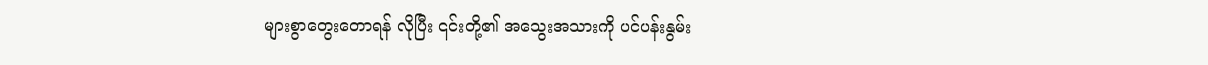များစွာတွေးတောရန် လိုပြီး ၎င်းတို့၏ အသွေးအသားကို ပင်ပန်းနွမ်း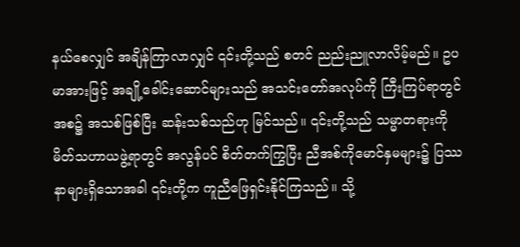နယ်စေလျှင် အချိန်ကြာလာလျှင် ၎င်းတို့သည် စတင် ညည်းညူလာလိမ့်မည်။ ဥပမာအားဖြင့် အချို့ခေါင်းဆောင်များသည် အသင်းတော်အလုပ်ကို ကြီးကြပ်ရာတွင် အစ၌ အသစ်ဖြစ်ပြီး ဆန်းသစ်သည်ဟု မြင်သည်။ ၎င်းတို့သည် သမ္မာတရားကို မိတ်သဟာယဖွဲ့ရာတွင် အလွန်ပင် စိတ်တက်ကြွပြီး ညီအစ်ကိုမောင်နှမများ၌ ပြဿနာများရှိသောအခါ ၎င်းတို့က ကူညီဖြေရှင်းနိုင်ကြသည်။ သို့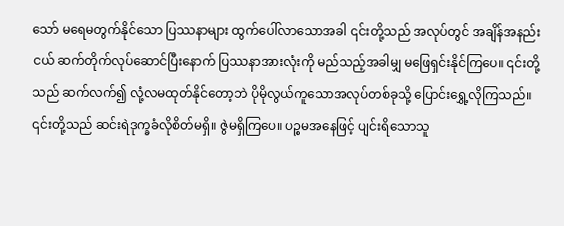သော် မရေမတွက်နိုင်သော ပြဿနာများ ထွက်ပေါ်လာသောအခါ ၎င်းတို့သည် အလုပ်တွင် အချိန်အနည်းငယ် ဆက်တိုက်လုပ်ဆောင်ပြီးနောက် ပြဿနာအားလုံးကို မည်သည့်အခါမျှ မဖြေရှင်းနိုင်ကြပေ။ ၎င်းတို့သည် ဆက်လက်၍ လုံ့လမထုတ်နိုင်တော့ဘဲ ပိုမိုလွယ်ကူသောအလုပ်တစ်ခုသို့ ပြောင်းရွှေ့လိုကြသည်။ ၎င်းတို့သည် ဆင်းရဲဒုက္ခခံလိုစိတ်မရှိ။ ဇွဲမရှိကြပေ။ ပဉ္စမအနေဖြင့် ပျင်းရိသောသူ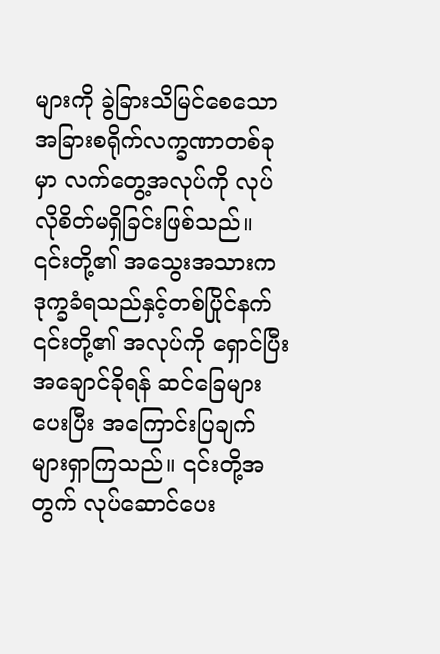များကို ခွဲခြားသိမြင်စေသော အခြားစရိုက်လက္ခဏာတစ်ခုမှာ လက်တွေ့အလုပ်ကို လုပ်လိုစိတ်မရှိခြင်းဖြစ်သည်။ ၎င်းတို့၏ အသွေးအသားက ဒုက္ခခံရသည်နှင့်တစ်ပြိုင်နက် ၎င်းတို့၏ အလုပ်ကို ရှောင်ပြီး အချောင်ခိုရန် ဆင်ခြေများပေးပြီး အကြောင်းပြချက်များရှာကြသည်။ ၎င်းတို့အတွက် လုပ်ဆောင်ပေး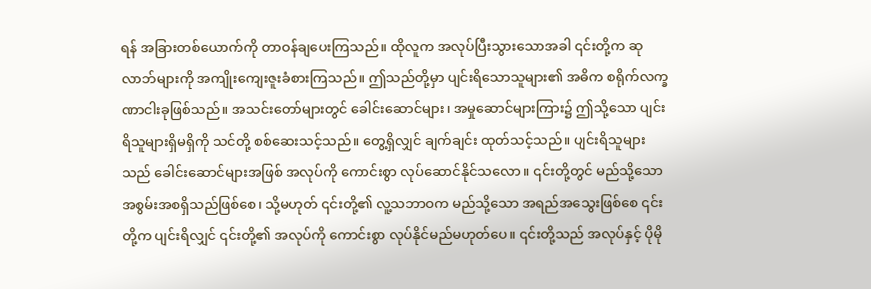ရန် အခြားတစ်ယောက်ကို တာဝန်ချပေးကြသည်။ ထိုလူက အလုပ်ပြီးသွားသောအခါ ၎င်းတို့က ဆုလာဘ်များကို အကျိုးကျေးဇူးခံစားကြသည်။ ဤသည်တို့မှာ ပျင်းရိသောသူများ၏ အဓိက စရိုက်လက္ခဏာငါးခုဖြစ်သည်။ အသင်းတော်များတွင် ခေါင်းဆောင်များ၊ အမှုဆောင်များကြား၌ ဤသို့သော ပျင်းရိသူများရှိမရှိကို သင်တို့ စစ်ဆေးသင့်သည်။ တွေ့ရှိလျှင် ချက်ချင်း ထုတ်သင့်သည်။ ပျင်းရိသူများသည် ခေါင်းဆောင်များအဖြစ် အလုပ်ကို ကောင်းစွာ လုပ်ဆောင်နိုင်သလော။ ၎င်းတို့တွင် မည်သို့သော အစွမ်းအစရှိသည်ဖြစ်စေ၊ သို့မဟုတ် ၎င်းတို့၏ လူ့သဘာဝက မည်သို့သော အရည်အသွေးဖြစ်စေ ၎င်းတို့က ပျင်းရိလျှင် ၎င်းတို့၏ အလုပ်ကို ကောင်းစွာ လုပ်နိုင်မည်မဟုတ်ပေ။ ၎င်းတို့သည် အလုပ်နှင့် ပိုမို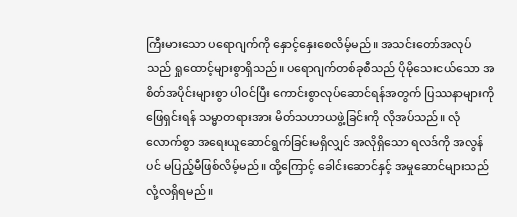ကြီးမားသော ပရောဂျက်ကို နှောင့်နှေးစေလိမ့်မည်။ အသင်းတော်အလုပ်သည် ရှုထောင့်များစွာရှိသည်။ ပရောဂျက်တစ်ခုစီသည် ပိုမိုသေးငယ်သော အစိတ်အပိုင်းများစွာ ပါဝင်ပြီး ကောင်းစွာလုပ်ဆောင်ရန်အတွက် ပြဿနာများကို ဖြေရှင်းရန် သမ္မာတရားအား မိတ်သဟာယဖွဲ့ခြင်းကို လိုအပ်သည်။ လုံလောက်စွာ အရေးယူဆောင်ရွက်ခြင်းမရှိလျှင် အလိုရှိသော ရလဒ်ကို အလွန်ပင် မပြည့်မီဖြစ်လိမ့်မည်။ ထို့ကြောင့် ခေါင်းဆောင်နှင့် အမှုဆောင်များသည် လုံ့လရှိရမည်။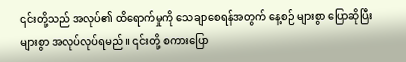၎င်းတို့သည် အလုပ်၏ ထိရောက်မှုကို သေချာစေရန်အတွက် နေ့စဉ် များစွာ ပြောဆိုပြီး များစွာ အလုပ်လုပ်ရမည်။ ၎င်းတို့ စကားပြော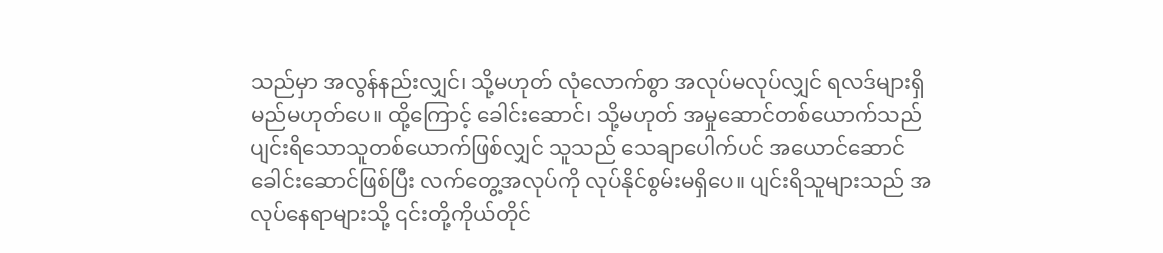သည်မှာ အလွန်နည်းလျှင်၊ သို့မဟုတ် လုံလောက်စွာ အလုပ်မလုပ်လျှင် ရလဒ်များရှိမည်မဟုတ်ပေ။ ထို့ကြောင့် ခေါင်းဆောင်၊ သို့မဟုတ် အမှုဆောင်တစ်ယောက်သည် ပျင်းရိသောသူတစ်ယောက်ဖြစ်လျှင် သူသည် သေချာပေါက်ပင် အယောင်ဆောင်ခေါင်းဆောင်ဖြစ်ပြီး လက်တွေ့အလုပ်ကို လုပ်နိုင်စွမ်းမရှိပေ။ ပျင်းရိသူများသည် အလုပ်နေရာများသို့ ၎င်းတို့ကိုယ်တိုင်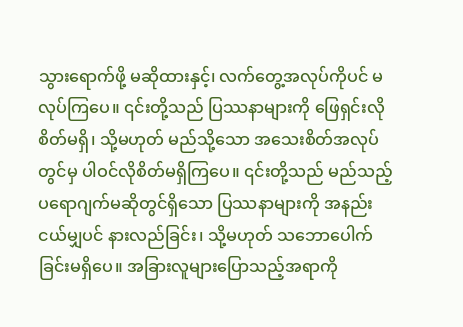သွားရောက်ဖို့ မဆိုထားနှင့်၊ လက်တွေ့အလုပ်ကိုပင် မလုပ်ကြပေ။ ၎င်းတို့သည် ပြဿနာများကို ဖြေရှင်းလိုစိတ်မရှိ၊ သို့မဟုတ် မည်သို့သော အသေးစိတ်အလုပ်တွင်မှ ပါဝင်လိုစိတ်မရှိကြပေ။ ၎င်းတို့သည် မည်သည့်ပရောဂျက်မဆိုတွင်ရှိသော ပြဿနာများကို အနည်းငယ်မျှပင် နားလည်ခြင်း၊ သို့မဟုတ် သဘောပေါက်ခြင်းမရှိပေ။ အခြားလူများပြောသည့်အရာကို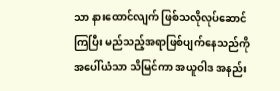သာ နားထောင်လျက် ဖြစ်သလိုလုပ်ဆောင်ကြပြီး မည်သည့်အရာဖြစ်ပျက်နေသည်ကို အပေါ်ယံသာ သိမြင်ကာ အယူဝါဒ အနည်း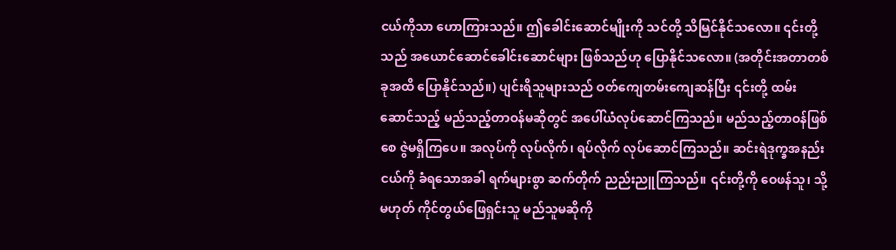ငယ်ကိုသာ ဟောကြားသည်။ ဤခေါင်းဆောင်မျိုးကို သင်တို့ သိမြင်နိုင်သလော။ ၎င်းတို့သည် အယောင်ဆောင်ခေါင်းဆောင်များ ဖြစ်သည်ဟု ပြောနိုင်သလော။ (အတိုင်းအတာတစ်ခုအထိ ပြောနိုင်သည်။) ပျင်းရိသူများသည် ဝတ်ကျေတမ်းကျေဆန်ပြီး ၎င်းတို့ ထမ်းဆောင်သည့် မည်သည့်တာဝန်မဆိုတွင် အပေါ်ယံလုပ်ဆောင်ကြသည်။ မည်သည့်တာဝန်ဖြစ်စေ ဇွဲမရှိကြပေ။ အလုပ်ကို လုပ်လိုက်၊ ရပ်လိုက် လုပ်ဆောင်ကြသည်။ ဆင်းရဲဒုက္ခအနည်းငယ်ကို ခံရသောအခါ ရက်များစွာ ဆက်တိုက် ညည်းညူကြသည်။ ၎င်းတို့ကို ဝေဖန်သူ၊ သို့မဟုတ် ကိုင်တွယ်ဖြေရှင်းသူ မည်သူမဆိုကို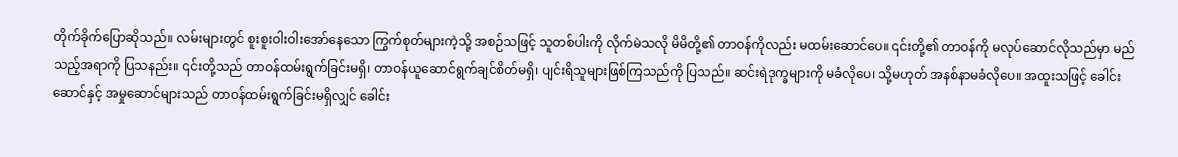တိုက်ခိုက်ပြောဆိုသည်။ လမ်းများတွင် စူးစူးဝါးဝါးအော်နေသော ကြွက်စုတ်များကဲ့သို့ အစဉ်သဖြင့် သူတစ်ပါးကို လိုက်မဲသလို မိမိတို့၏ တာဝန်ကိုလည်း မထမ်းဆောင်ပေ။ ၎င်းတို့၏ တာဝန်ကို မလုပ်ဆောင်လိုသည်မှာ မည်သည့်အရာကို ပြသနည်း။ ၎င်းတို့သည် တာဝန်ထမ်းရွက်ခြင်းမရှိ၊ တာဝန်ယူဆောင်ရွက်ချင်စိတ်မရှိ၊ ပျင်းရိသူများဖြစ်ကြသည်ကို ပြသည်။ ဆင်းရဲဒုက္ခများကို မခံလိုပေ၊ သို့မဟုတ် အနစ်နာမခံလိုပေ။ အထူးသဖြင့် ခေါင်းဆောင်နှင့် အမှုဆောင်များသည် တာဝန်ထမ်းရွက်ခြင်းမရှိလျှင် ခေါင်း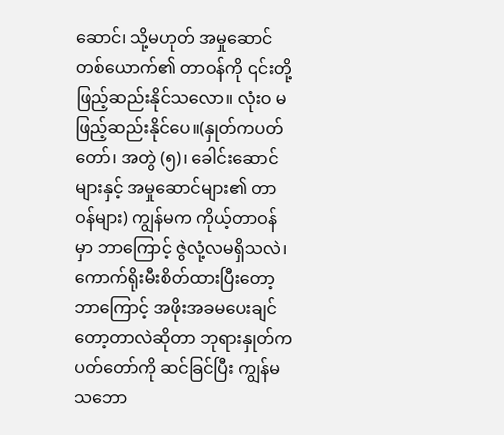ဆောင်၊ သို့မဟုတ် အမှုဆောင်တစ်ယောက်၏ တာဝန်ကို ၎င်းတို့ ဖြည့်ဆည်းနိုင်သလော။ လုံးဝ မဖြည့်ဆည်းနိုင်ပေ။(နှုတ်ကပတ်တော်၊ အတွဲ (၅)၊ ခေါင်းဆောင်များနှင့် အမှုဆောင်များ၏ တာဝန်များ) ကျွန်မက ကိုယ့်တာဝန်မှာ ဘာကြောင့် ဇွဲလုံ့လမရှိသလဲ၊ ကောက်ရိုးမီးစိတ်ထားပြီးတော့ ဘာကြောင့် အဖိုးအခမပေးချင်တော့တာလဲဆိုတာ ဘုရားနှုတ်ကပတ်တော်ကို ဆင်ခြင်ပြီး ကျွန်မ သဘော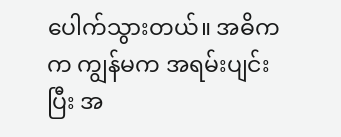ပေါက်သွားတယ်။ အဓိကက ကျွန်မက အရမ်းပျင်းပြီး အ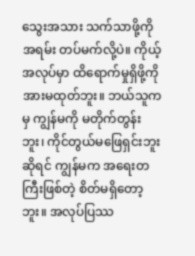သွေးအသား သက်သာဖို့ကို အရမ်း တပ်မက်လို့ပဲ။ ကိုယ့်အလုပ်မှာ ထိရောက်မှုရှိဖို့ကို အားမထုတ်ဘူး။ ဘယ်သူကမှ ကျွန်မကို မတိုက်တွန်းဘူး၊ ကိုင်တွယ်မဖြေရှင်းဘူးဆိုရင် ကျွန်မက အရေးတကြီးဖြစ်တဲ့ စိတ်မရှိတော့ဘူး။ အလုပ်ပြဿ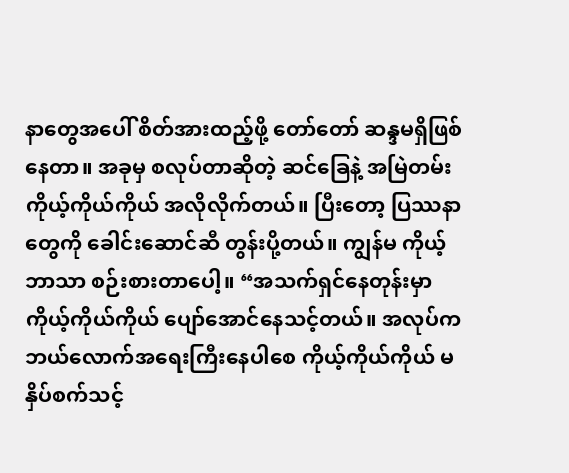နာတွေအပေါ် စိတ်အားထည့်ဖို့ တော်တော် ဆန္ဒမရှိဖြစ်နေတာ။ အခုမှ စလုပ်တာဆိုတဲ့ ဆင်ခြေနဲ့ အမြဲတမ်း ကိုယ့်ကိုယ်ကိုယ် အလိုလိုက်တယ်။ ပြီးတော့ ပြဿနာတွေကို ခေါင်းဆောင်ဆီ တွန်းပို့တယ်။ ကျွန်မ ကိုယ့်ဘာသာ စဉ်းစားတာပေါ့။ “အသက်ရှင်နေတုန်းမှာ ကိုယ့်ကိုယ်ကိုယ် ပျော်အောင်နေသင့်တယ်။ အလုပ်က ဘယ်လောက်အရေးကြီးနေပါစေ ကိုယ့်ကိုယ်ကိုယ် မနှိပ်စက်သင့်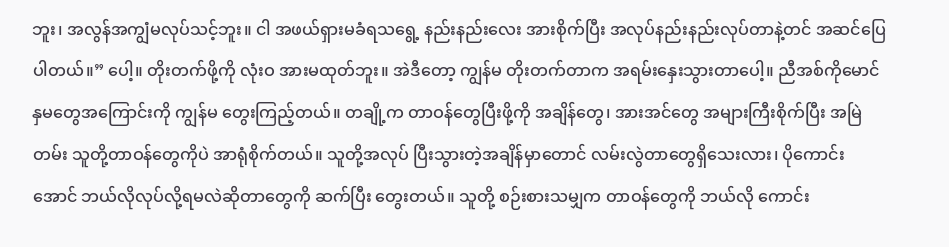ဘူး၊ အလွန်အကျွံမလုပ်သင့်ဘူး။ ငါ အဖယ်ရှားမခံရသရွေ့ နည်းနည်းလေး အားစိုက်ပြီး အလုပ်နည်းနည်းလုပ်တာနဲ့တင် အဆင်ပြေပါတယ်။” ပေါ့။ တိုးတက်ဖို့ကို လုံးဝ အားမထုတ်ဘူး။ အဲဒီတော့ ကျွန်မ တိုးတက်တာက အရမ်းနှေးသွားတာပေါ့။ ညီအစ်ကိုမောင်နှမတွေအကြောင်းကို ကျွန်မ တွေးကြည့်တယ်။ တချို့က တာဝန်တွေပြီးဖို့ကို အချိန်တွေ၊ အားအင်တွေ အများကြီးစိုက်ပြီး အမြဲတမ်း သူတို့တာဝန်တွေကိုပဲ အာရုံစိုက်တယ်။ သူတို့အလုပ် ပြီးသွားတဲ့အချိန်မှာတောင် လမ်းလွဲတာတွေရှိသေးလား၊ ပိုကောင်းအောင် ဘယ်လိုလုပ်လို့ရမလဲဆိုတာတွေကို ဆက်ပြီး တွေးတယ်။ သူတို့ စဉ်းစားသမျှက တာဝန်တွေကို ဘယ်လို ကောင်း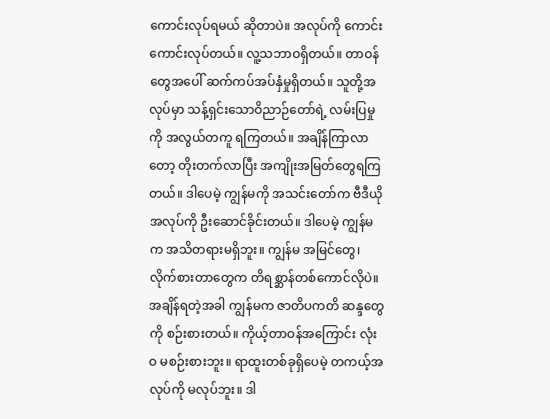ကောင်းလုပ်ရမယ် ဆိုတာပဲ။ အလုပ်ကို ကောင်းကောင်းလုပ်တယ်။ လူ့သဘာဝရှိတယ်။ တာဝန်တွေအပေါ် ဆက်ကပ်အပ်နှံမှုရှိတယ်။ သူတို့အလုပ်မှာ သန့်ရှင်းသောဝိညာဉ်တော်ရဲ့ လမ်းပြမှုကို အလွယ်တကူ ရကြတယ်။ အချိန်ကြာလာတော့ တိုးတက်လာပြီး အကျိုးအမြတ်တွေရကြတယ်။ ဒါပေမဲ့ ကျွန်မကို အသင်းတော်က ဗီဒီယိုအလုပ်ကို ဦးဆောင်ခိုင်းတယ်။ ဒါပေမဲ့ ကျွန်မက အသိတရားမရှိဘူး။ ကျွန်မ အမြင်တွေ၊ လိုက်စားတာတွေက တိရစ္ဆာန်တစ်ကောင်လိုပဲ။ အချိန်ရတဲ့အခါ ကျွန်မက ဇာတိပကတိ ဆန္ဒတွေကို စဉ်းစားတယ်။ ကိုယ့်တာဝန်အကြောင်း လုံးဝ မစဉ်းစားဘူး။ ရာထူးတစ်ခုရှိပေမဲ့ တကယ့်အလုပ်ကို မလုပ်ဘူး။ ဒါ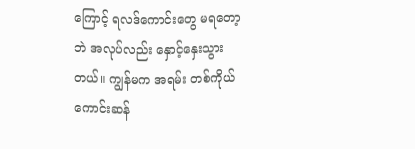ကြောင့် ရလဒ်ကောင်းတွေ မရတော့ဘဲ အလုပ်လည်း နှောင့်နှေးသွားတယ်။ ကျွန်မက အရမ်း တစ်ကိုယ်ကောင်းဆန်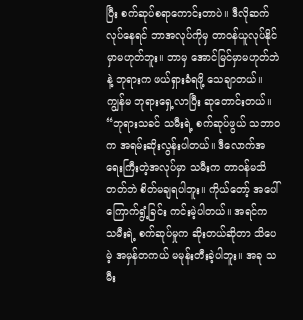ပြီး စက်ဆုပ်စရာကောင်းတာပဲ။ ဒီလိုဆက်လုပ်နေရင် ဘာအလုပ်ကိုမှ တာဝန်ယူလုပ်နိုင်မှာမဟုတ်ဘူး။ ဘာမှ အောင်မြင်မှာမဟုတ်ဘဲနဲ့ ဘုရားက ဖယ်ရှားခံရဖို့ သေချာတယ်။ ကျွန်မ ဘုရားရှေ့လာပြီး ဆုတောင်းတယ်။ “ဘုရားသခင် သမီးရဲ့ စက်ဆုပ်ဖွယ် သဘာဝက အရမ်းဆိုးလွန်းပါတယ်။ ဒီလောက်အရေးကြီးတဲ့အလုပ်မှာ သမီးက တာဝန်မသိတတ်ဘဲ စိတ်မချရပါဘူး။ ကိုယ်တော့် အပေါ် ကြောက်ရွံ့ခြင်း ကင်းမဲ့ပါတယ်။ အရင်က သမီးရဲ့ စက်ဆုပ်မှုက ဆိုးတယ်ဆိုတာ သိပေမဲ့ အမှန်တကယ် မမုန်းတီးခဲ့ပါဘူး။ အခု သမီး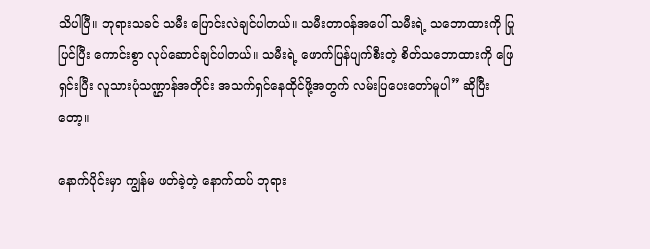သိပါပြီ။ ဘုရားသခင် သမီး ပြောင်းလဲချင်ပါတယ်။ သမီးတာဝန်အပေါ် သမီးရဲ့ သဘောထားကို ပြုပြင်ပြီး ကောင်းစွာ လုပ်ဆောင်ချင်ပါတယ်။ သမီးရဲ့ ဖောက်ပြန်ပျက်စီးတဲ့ စိတ်သဘောထားကို ဖြေရှင်းပြီး လူသားပုံသဏ္ဌာန်အတိုင်း အသက်ရှင်နေထိုင်ဖို့အတွက် လမ်းပြပေးတော်မူပါ” ဆိုပြီးတော့။

နောက်ပိုင်းမှာ ကျွန်မ ဖတ်ခဲ့တဲ့ နောက်ထပ် ဘုရား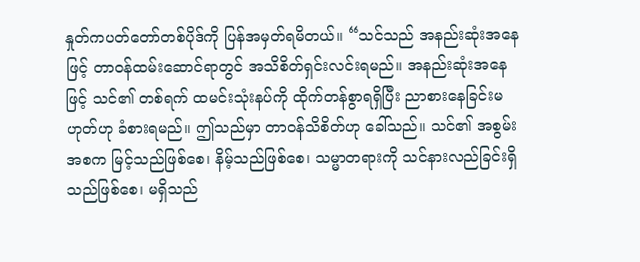နှုတ်ကပတ်တော်တစ်ပိုဒ်ကို ပြန်အမှတ်ရမိတယ်။ “သင်သည် အနည်းဆုံးအနေဖြင့် တာဝန်ထမ်းဆောင်ရာတွင် အသိစိတ်ရှင်းလင်းရမည်။ အနည်းဆုံးအနေဖြင့် သင်၏ တစ်ရက် ထမင်းသုံးနပ်ကို ထိုက်တန်စွာရရှိပြီး ညာစားနေခြင်းမဟုတ်ဟု ခံစားရမည်။ ဤသည်မှာ တာဝန်သိစိတ်ဟု ခေါ်သည်။ သင်၏ အစွမ်းအစက မြင့်သည်ဖြစ်စေ၊ နိမ့်သည်ဖြစ်စေ၊ သမ္မာတရားကို သင်နားလည်ခြင်းရှိသည်ဖြစ်စေ၊ မရှိသည်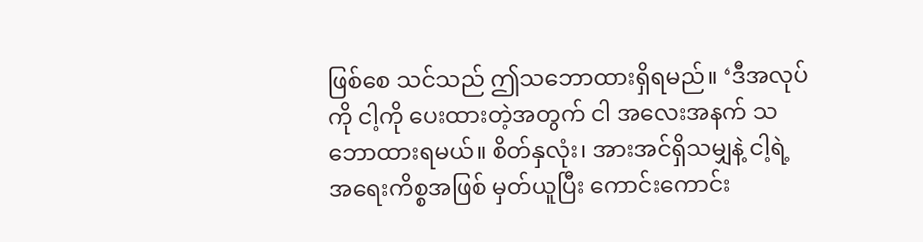ဖြစ်စေ သင်သည် ဤသဘောထားရှိရမည်။ ‘ဒီအလုပ်ကို ငါ့ကို ပေးထားတဲ့အတွက် ငါ အလေးအနက် သဘောထားရမယ်။ စိတ်နှလုံး၊ အားအင်ရှိသမျှနဲ့ ငါ့ရဲ့ အရေးကိစ္စအဖြစ် မှတ်ယူပြီး ကောင်းကောင်း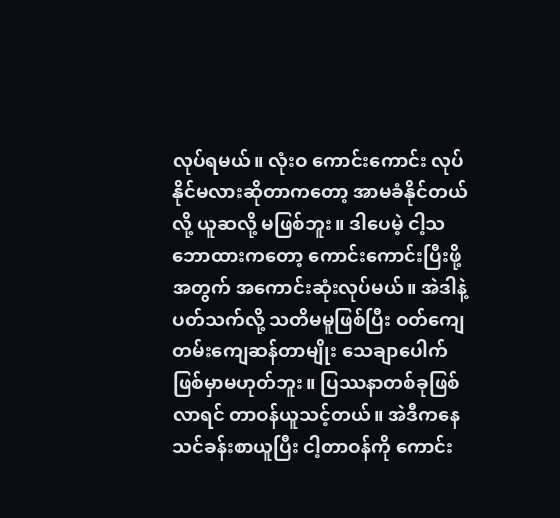လုပ်ရမယ်။ လုံးဝ ကောင်းကောင်း လုပ်နိုင်မလားဆိုတာကတော့ အာမခံနိုင်တယ်လို့ ယူဆလို့ မဖြစ်ဘူး။ ဒါပေမဲ့ ငါ့သဘောထားကတော့ ကောင်းကောင်းပြီးဖို့အတွက် အကောင်းဆုံးလုပ်မယ်။ အဲဒါနဲ့ ပတ်သက်လို့ သတိမမူဖြစ်ပြီး ဝတ်ကျေတမ်းကျေဆန်တာမျိုး သေချာပေါက် ဖြစ်မှာမဟုတ်ဘူး။ ပြဿနာတစ်ခုဖြစ်လာရင် တာဝန်ယူသင့်တယ်။ အဲဒီကနေ သင်ခန်းစာယူပြီး ငါ့တာဝန်ကို ကောင်း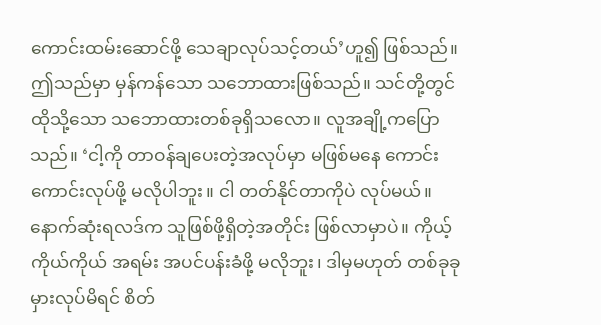ကောင်းထမ်းဆောင်ဖို့ သေချာလုပ်သင့်တယ်’ဟူ၍ ဖြစ်သည်။ ဤသည်မှာ မှန်ကန်သော သဘောထားဖြစ်သည်။ သင်တို့တွင် ထိုသို့သော သဘောထားတစ်ခုရှိသလော။ လူအချို့ကပြောသည်။ ‘ငါ့ကို တာဝန်ချပေးတဲ့အလုပ်မှာ မဖြစ်မနေ ကောင်းကောင်းလုပ်ဖို့ မလိုပါဘူး။ ငါ တတ်နိုင်တာကိုပဲ လုပ်မယ်။ နောက်ဆုံးရလဒ်က သူဖြစ်ဖို့ရှိတဲ့အတိုင်း ဖြစ်လာမှာပဲ။ ကိုယ့်ကိုယ်ကိုယ် အရမ်း အပင်ပန်းခံဖို့ မလိုဘူး၊ ဒါမှမဟုတ် တစ်ခုခုမှားလုပ်မိရင် စိတ်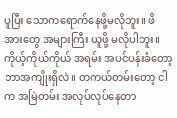ပူပြီး သောကရောက်နေဖို့မလိုဘူး။ ဖိအားတွေ အများကြီး ယူဖို့ မလိုပါဘူး။ ကိုယ့်ကိုယ်ကိုယ် အရမ်း အပင်ပန်းခံတော့ ဘာအကျိုးရှိလဲ။ တကယ်တမ်းတော့ ငါက အမြဲတမ်း အလုပ်လုပ်နေတာ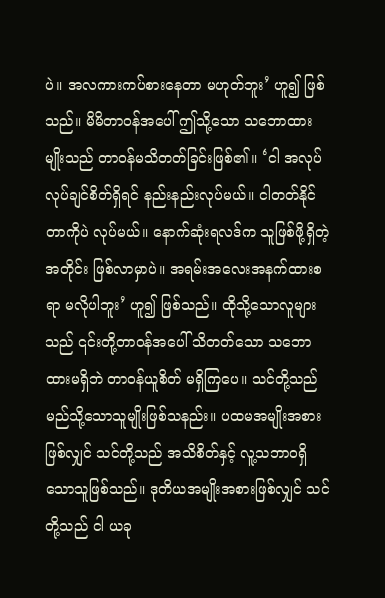ပဲ။ အလကားကပ်စားနေတာ မဟုတ်ဘူး’ ဟူ၍ ဖြစ်သည်။ မိမိတာဝန်အပေါ် ဤသို့သော သဘောထားမျိုးသည် တာဝန်မသိတတ်ခြင်းဖြစ်၏။ ‘ငါ အလုပ်လုပ်ချင်စိတ်ရှိရင် နည်းနည်းလုပ်မယ်။ ငါတတ်နိုင်တာကိုပဲ လုပ်မယ်။ နောက်ဆုံးရလဒ်က သူဖြစ်ဖို့ရှိတဲ့အတိုင်း ဖြစ်လာမှာပဲ။ အရမ်းအလေးအနက်ထားစရာ မလိုပါဘူး’ ဟူ၍ ဖြစ်သည်။ ထိုသို့သောလူများသည် ၎င်းတို့တာဝန်အပေါ် သိတတ်သော သဘောထားမရှိဘဲ တာဝန်ယူစိတ် မရှိကြပေ။ သင်တို့သည် မည်သို့သောသူမျိုးဖြစ်သနည်း။ ပထမအမျိုးအစားဖြစ်လျှင် သင်တို့သည် အသိစိတ်နှင့် လူ့သဘာဝရှိသောသူဖြစ်သည်။ ဒုတိယအမျိုးအစားဖြစ်လျှင် သင်တို့သည် ငါ ယခု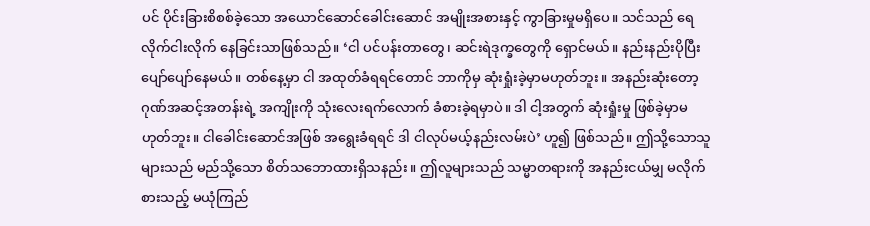ပင် ပိုင်းခြားစိစစ်ခဲ့သော အယောင်ဆောင်ခေါင်းဆောင် အမျိုးအစားနှင့် ကွာခြားမှုမရှိပေ။ သင်သည် ရေလိုက်ငါးလိုက် နေခြင်းသာဖြစ်သည်။ ‘ငါ ပင်ပန်းတာတွေ၊ ဆင်းရဲဒုက္ခတွေကို ရှောင်မယ်။ နည်းနည်းပိုပြီး ပျော်ပျော်နေမယ်။ တစ်နေ့မှာ ငါ အထုတ်ခံရရင်တောင် ဘာကိုမှ ဆုံးရှုံးခဲ့မှာမဟုတ်ဘူး။ အနည်းဆုံးတော့ ဂုဏ်အဆင့်အတန်းရဲ့ အကျိုးကို သုံးလေးရက်လောက် ခံစားခဲ့ရမှာပဲ။ ဒါ ငါ့အတွက် ဆုံးရှုံးမှု ဖြစ်ခဲ့မှာမဟုတ်ဘူး။ ငါခေါင်းဆောင်အဖြစ် အရွေးခံရရင် ဒါ ငါလုပ်မယ့်နည်းလမ်းပဲ’ ဟူ၍ ဖြစ်သည်။ ဤသို့သောသူများသည် မည်သို့သော စိတ်သဘောထားရှိသနည်း။ ဤလူများသည် သမ္မာတရားကို အနည်းငယ်မျှ မလိုက်စားသည့် မယုံကြည်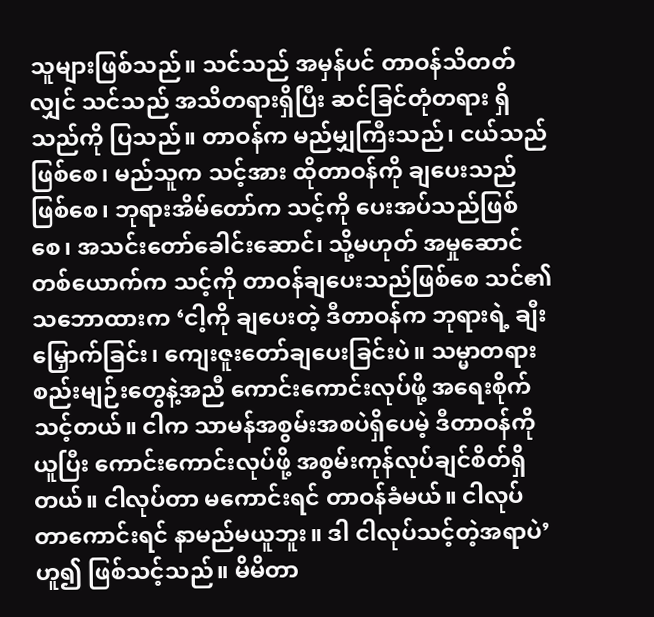သူများဖြစ်သည်။ သင်သည် အမှန်ပင် တာဝန်သိတတ်လျှင် သင်သည် အသိတရားရှိပြီး ဆင်ခြင်တုံတရား ရှိသည်ကို ပြသည်။ တာဝန်က မည်မျှကြီးသည်၊ ငယ်သည်ဖြစ်စေ၊ မည်သူက သင့်အား ထိုတာဝန်ကို ချပေးသည်ဖြစ်စေ၊ ဘုရားအိမ်တော်က သင့်ကို ပေးအပ်သည်ဖြစ်စေ၊ အသင်းတော်ခေါင်းဆောင်၊ သို့မဟုတ် အမှုဆောင်တစ်ယောက်က သင့်ကို တာဝန်ချပေးသည်ဖြစ်စေ သင်၏ သဘောထားက ‘ငါ့ကို ချပေးတဲ့ ဒီတာဝန်က ဘုရားရဲ့ ချီးမြှောက်ခြင်း၊ ကျေးဇူးတော်ချပေးခြင်းပဲ။ သမ္မာတရားစည်းမျဉ်းတွေနဲ့အညီ ကောင်းကောင်းလုပ်ဖို့ အရေးစိုက်သင့်တယ်။ ငါက သာမန်အစွမ်းအစပဲရှိပေမဲ့ ဒီတာဝန်ကို ယူပြီး ကောင်းကောင်းလုပ်ဖို့ အစွမ်းကုန်လုပ်ချင်စိတ်ရှိတယ်။ ငါလုပ်တာ မကောင်းရင် တာဝန်ခံမယ်။ ငါလုပ်တာကောင်းရင် နာမည်မယူဘူး။ ဒါ ငါလုပ်သင့်တဲ့အရာပဲ’ ဟူ၍ ဖြစ်သင့်သည်။ မိမိတာ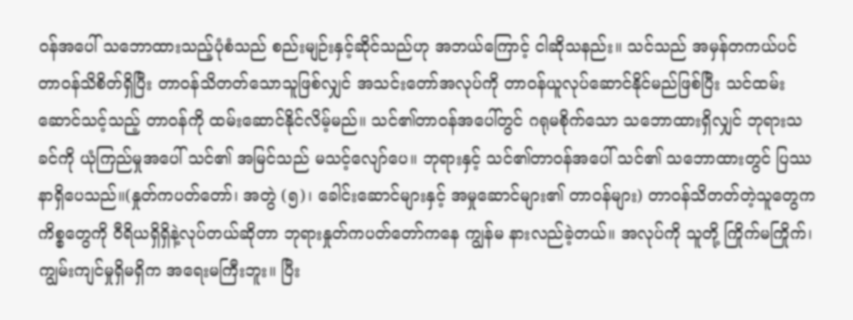ဝန်အပေါ် သဘောထားသည့်ပုံစံသည် စည်းမျဉ်းနှင့်ဆိုင်သည်ဟု အဘယ်ကြောင့် ငါဆိုသနည်း။ သင်သည် အမှန်တကယ်ပင် တာဝန်သိစိတ်ရှိပြီး တာဝန်သိတတ်သောသူဖြစ်လျှင် အသင်းတော်အလုပ်ကို တာဝန်ယူလုပ်ဆောင်နိုင်မည်ဖြစ်ပြီး သင်ထမ်းဆောင်သင့်သည့် တာဝန်ကို ထမ်းဆောင်နိုင်လိမ့်မည်။ သင်၏တာဝန်အပေါ်တွင် ဂရုမစိုက်သော သဘောထားရှိလျှင် ဘုရားသခင်ကို ယုံကြည်မှုအပေါ် သင်၏ အမြင်သည် မသင့်လျော်ပေ။ ဘုရားနှင့် သင်၏တာဝန်အပေါ် သင်၏ သဘောထားတွင် ပြဿနာရှိပေသည်။(နှုတ်ကပတ်တော်၊ အတွဲ (၅)၊ ခေါင်းဆောင်များနှင့် အမှုဆောင်များ၏ တာဝန်များ) တာဝန်သိတတ်တဲ့သူတွေက ကိစ္စတွေကို ဝီရိယရှိရှိနဲ့လုပ်တယ်ဆိုတာ ဘုရားနှုတ်ကပတ်တော်ကနေ ကျွန်မ နားလည်ခဲ့တယ်။ အလုပ်ကို သူတို့ ကြိုက်မကြိုက်၊ ကျွမ်းကျင်မှုရှိမရှိက အရေးမကြီးဘူး။ ပြီး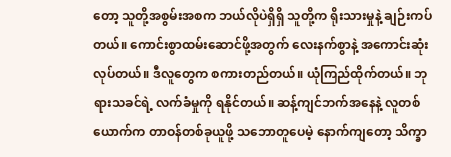တော့ သူတို့အစွမ်းအစက ဘယ်လိုပဲရှိရှိ သူတို့က ရိုးသားမှုနဲ့ ချဉ်းကပ်တယ်။ ကောင်းစွာထမ်းဆောင်ဖို့အတွက် လေးနက်စွာနဲ့ အကောင်းဆုံးလုပ်တယ်။ ဒီလူတွေက စကားတည်တယ်။ ယုံကြည်ထိုက်တယ်။ ဘုရားသခင်ရဲ့ လက်ခံမှုကို ရနိုင်တယ်။ ဆန့်ကျင်ဘက်အနေနဲ့ လူတစ်ယောက်က တာဝန်တစ်ခုယူဖို့ သဘောတူပေမဲ့ နောက်ကျတော့ သိက္ခာ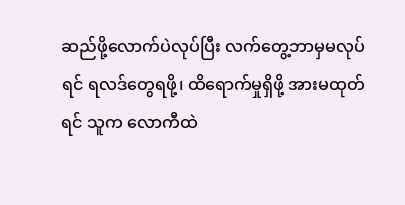ဆည်ဖို့လောက်ပဲလုပ်ပြီး လက်တွေ့ဘာမှမလုပ်ရင် ရလဒ်တွေရဖို့၊ ထိရောက်မှုရှိဖို့ အားမထုတ်ရင် သူက လောကီထဲ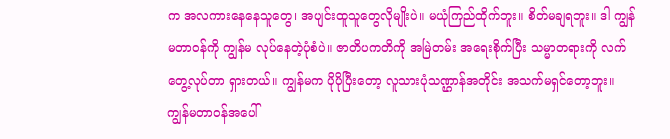က အလကားနေနေသူတွေ၊ အပျင်းထူသူတွေလိုမျိုးပဲ။ မယုံကြည်ထိုက်ဘူး။ စိတ်မချရဘူး။ ဒါ ကျွန်မတာဝန်ကို ကျွန်မ လုပ်နေတဲ့ပုံစံပဲ။ ဇာတိပကတိကို အမြဲတမ်း အရေးစိုက်ပြီး သမ္မာတရားကို လက်တွေ့လုပ်တာ ရှားတယ်။ ကျွန်မက ပိုပိုပြီးတော့ လူသားပုံသဏ္ဌာန်အတိုင်း အသက်မရှင်တော့ဘူး။ ကျွန်မတာဝန်အပေါ်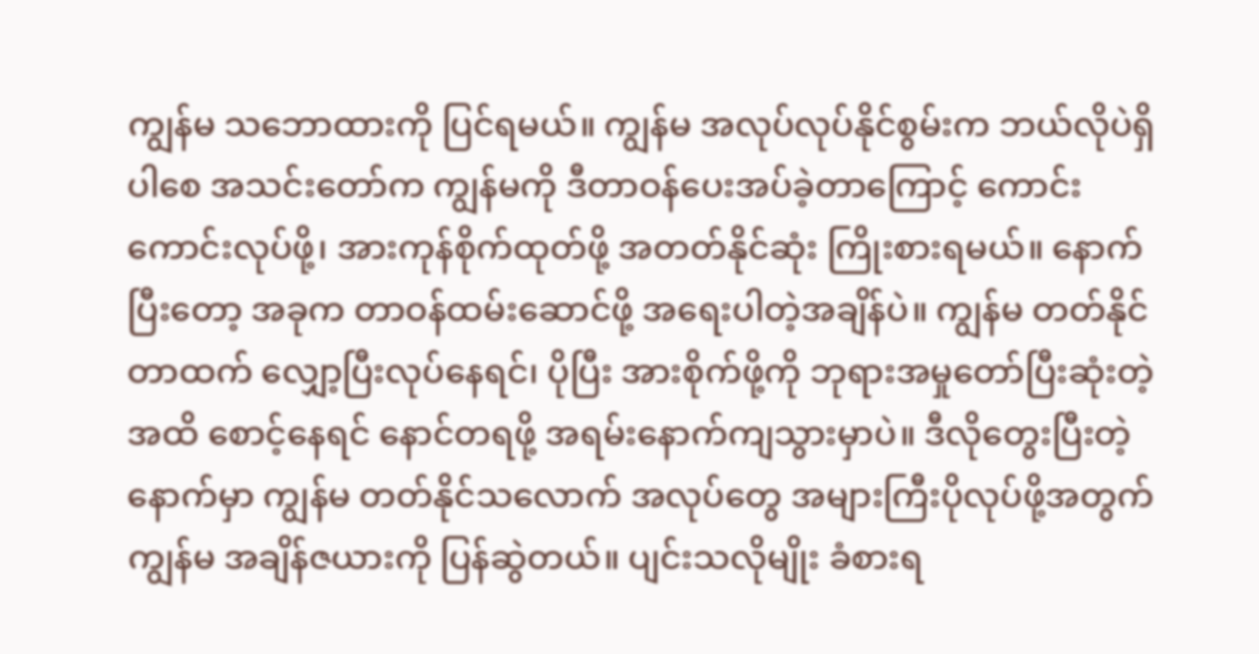ကျွန်မ သဘောထားကို ပြင်ရမယ်။ ကျွန်မ အလုပ်လုပ်နိုင်စွမ်းက ဘယ်လိုပဲရှိပါစေ အသင်းတော်က ကျွန်မကို ဒီတာဝန်ပေးအပ်ခဲ့တာကြောင့် ကောင်းကောင်းလုပ်ဖို့၊ အားကုန်စိုက်ထုတ်ဖို့ အတတ်နိုင်ဆုံး ကြိုးစားရမယ်။ နောက်ပြီးတော့ အခုက တာဝန်ထမ်းဆောင်ဖို့ အရေးပါတဲ့အချိန်ပဲ။ ကျွန်မ တတ်နိုင်တာထက် လျှော့ပြီးလုပ်နေရင်၊ ပိုပြီး အားစိုက်ဖို့ကို ဘုရားအမှုတော်ပြီးဆုံးတဲ့အထိ စောင့်နေရင် နောင်တရဖို့ အရမ်းနောက်ကျသွားမှာပဲ။ ဒီလိုတွေးပြီးတဲ့နောက်မှာ ကျွန်မ တတ်နိုင်သလောက် အလုပ်တွေ အများကြီးပိုလုပ်ဖို့အတွက် ကျွန်မ အချိန်ဇယားကို ပြန်ဆွဲတယ်။ ပျင်းသလိုမျိုး ခံစားရ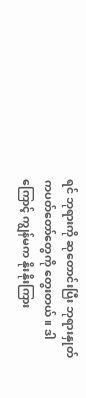ရင် ဘုရားကို ဆုတောင်းပြီး ဘုရားနှုတ်ကပတ်တော်တွေကို တွေးတယ်။ ဒါကြောင့် ကျွန်မက နိုးနိုးကြား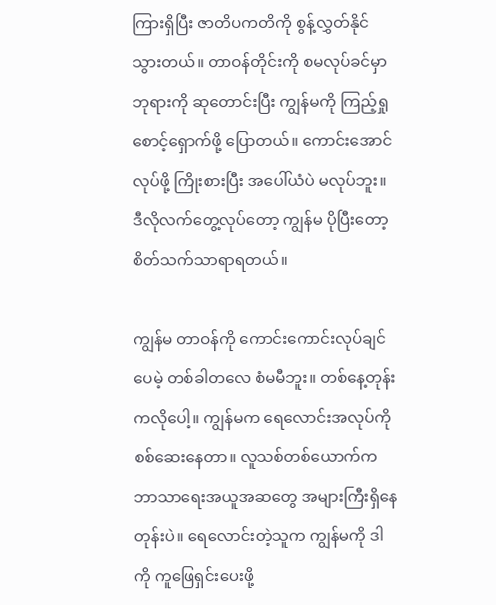ကြားရှိပြီး ဇာတိပကတိကို စွန့်လွှတ်နိုင်သွားတယ်။ တာဝန်တိုင်းကို စမလုပ်ခင်မှာ ဘုရားကို ဆုတောင်းပြီး ကျွန်မကို ကြည့်ရှုစောင့်ရှောက်ဖို့ ပြောတယ်။ ကောင်းအောင်လုပ်ဖို့ ကြိုးစားပြီး အပေါ်ယံပဲ မလုပ်ဘူး။ ဒီလိုလက်တွေ့လုပ်တော့ ကျွန်မ ပိုပြီးတော့ စိတ်သက်သာရာရတယ်။

ကျွန်မ တာဝန်ကို ကောင်းကောင်းလုပ်ချင်ပေမဲ့ တစ်ခါတလေ စံမမီဘူး။ တစ်နေ့တုန်းကလိုပေါ့။ ကျွန်မက ရေလောင်းအလုပ်ကို စစ်ဆေးနေတာ။ လူသစ်တစ်ယောက်က ဘာသာရေးအယူအဆတွေ အများကြီးရှိနေတုန်းပဲ။ ရေလောင်းတဲ့သူက ကျွန်မကို ဒါကို ကူဖြေရှင်းပေးဖို့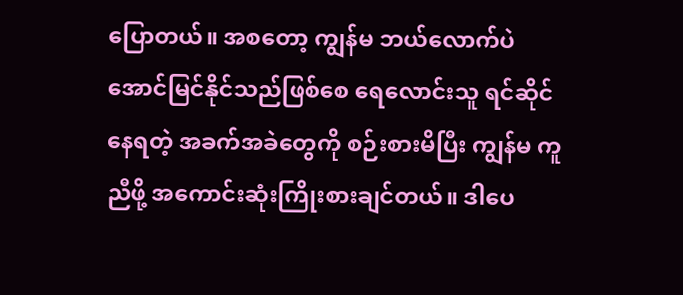ပြောတယ်။ အစတော့ ကျွန်မ ဘယ်လောက်ပဲ အောင်မြင်နိုင်သည်ဖြစ်စေ ရေလောင်းသူ ရင်ဆိုင်နေရတဲ့ အခက်အခဲတွေကို စဉ်းစားမိပြီး ကျွန်မ ကူညီဖို့ အကောင်းဆုံးကြိုးစားချင်တယ်။ ဒါပေ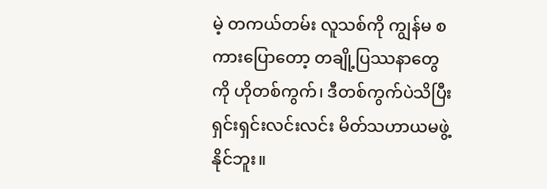မဲ့ တကယ်တမ်း လူသစ်ကို ကျွန်မ စကားပြောတော့ တချို့ပြဿနာတွေကို ဟိုတစ်ကွက်၊ ဒီတစ်ကွက်ပဲသိပြီး ရှင်းရှင်းလင်းလင်း မိတ်သဟာယမဖွဲ့နိုင်ဘူး။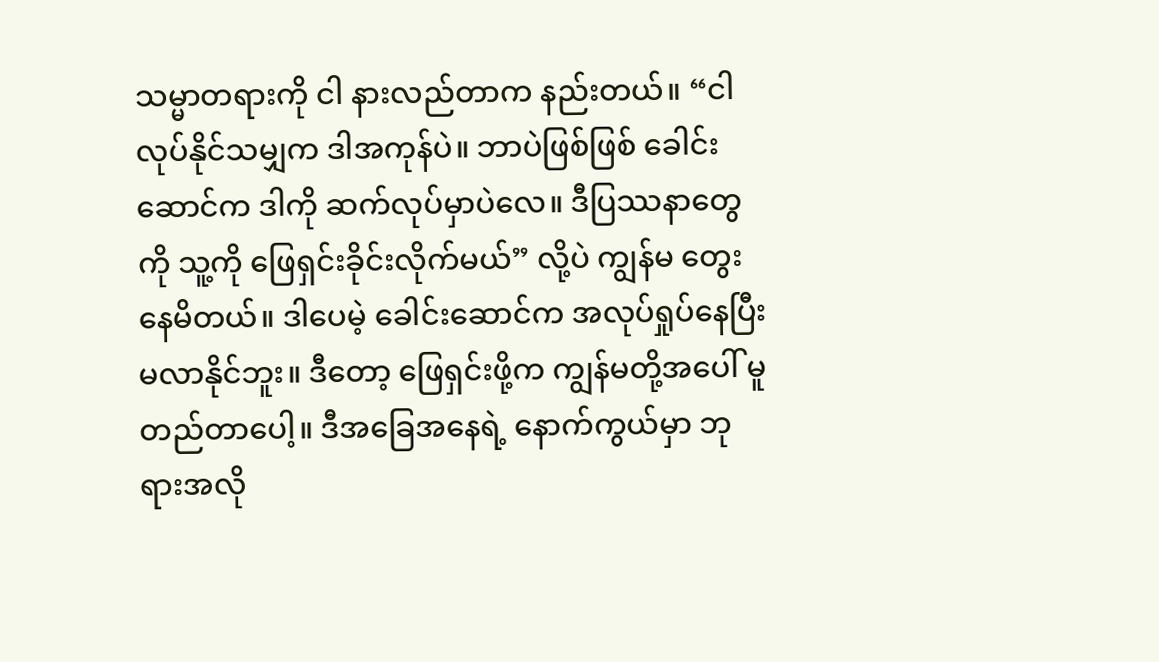သမ္မာတရားကို ငါ နားလည်တာက နည်းတယ်။ “ငါ လုပ်နိုင်သမျှက ဒါအကုန်ပဲ။ ဘာပဲဖြစ်ဖြစ် ခေါင်းဆောင်က ဒါကို ဆက်လုပ်မှာပဲလေ။ ဒီပြဿနာတွေကို သူ့ကို ဖြေရှင်းခိုင်းလိုက်မယ်” လို့ပဲ ကျွန်မ တွေးနေမိတယ်။ ဒါပေမဲ့ ခေါင်းဆောင်က အလုပ်ရှုပ်နေပြီး မလာနိုင်ဘူး။ ဒီတော့ ဖြေရှင်းဖို့က ကျွန်မတို့အပေါ် မူတည်တာပေါ့။ ဒီအခြေအနေရဲ့ နောက်ကွယ်မှာ ဘုရားအလို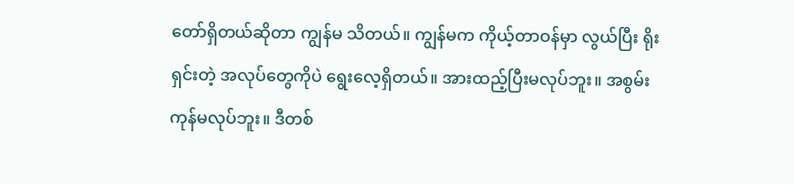တော်ရှိတယ်ဆိုတာ ကျွန်မ သိတယ်။ ကျွန်မက ကိုယ့်တာဝန်မှာ လွယ်ပြီး ရိုးရှင်းတဲ့ အလုပ်တွေကိုပဲ ရွေးလေ့ရှိတယ်။ အားထည့်ပြီးမလုပ်ဘူး။ အစွမ်းကုန်မလုပ်ဘူး။ ဒီတစ်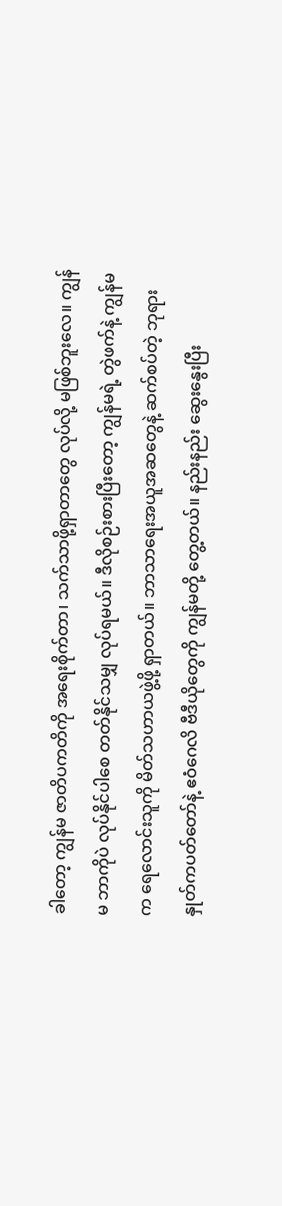ခါတော့ ကျွန်မ ဇာတိပကတိကို အရေးစိုက်တာ၊ သက်သာဖို့ရှာတာတွေ လုပ်လို့ မဖြစ်ဘူးလေ။ ကျွန်မ ဘာကိုပဲ လုပ်နိုင်ပါစေ တတ်နိုင်သမျှ လုပ်ရမယ်။ ဒီလိုစဉ်းစားပြီးတော့ ကျွန်မရဲ့ တွဲဖက်နဲ့ ကျွန်မက ရေလောင်းသူကို မိတ်သဟာယဖွဲ့ဖို့ ရှာတယ်။ ဘာသာရေးအယူအဆတွေနဲ့ ဆက်စပ်တဲ့ ဘုရားနှုတ်ကပတ်တော်နဲ့ ဧဝံဂေလိ ဗီဒီယိုတွေကို ကျွန်မတို့ တွေ့တယ်။ နည်းနည်း ဆွေးနွေးပြီး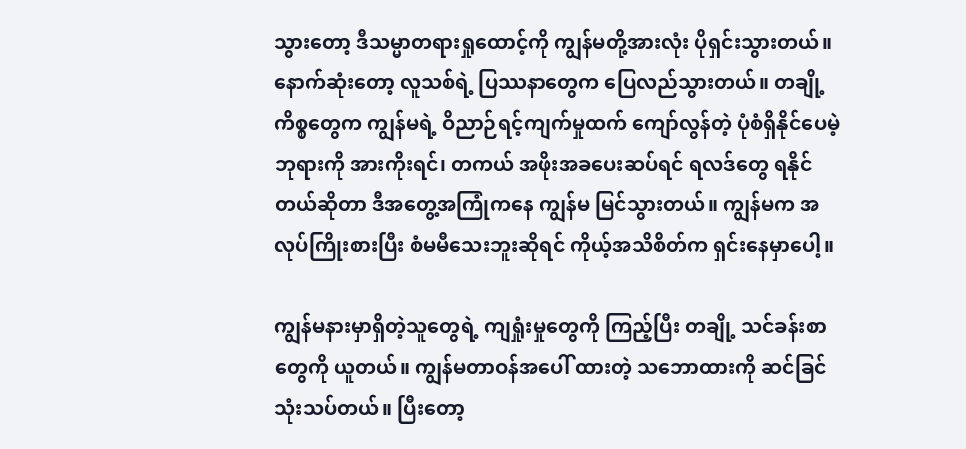သွားတော့ ဒီသမ္မာတရားရှုထောင့်ကို ကျွန်မတို့အားလုံး ပိုရှင်းသွားတယ်။ နောက်ဆုံးတော့ လူသစ်ရဲ့ ပြဿနာတွေက ပြေလည်သွားတယ်။ တချို့ကိစ္စတွေက ကျွန်မရဲ့ ဝိညာဉ်ရင့်ကျက်မှုထက် ကျော်လွန်တဲ့ ပုံစံရှိနိုင်ပေမဲ့ ဘုရားကို အားကိုးရင်၊ တကယ် အဖိုးအခပေးဆပ်ရင် ရလဒ်တွေ ရနိုင်တယ်ဆိုတာ ဒီအတွေ့အကြုံကနေ ကျွန်မ မြင်သွားတယ်။ ကျွန်မက အလုပ်ကြိုးစားပြီး စံမမီသေးဘူးဆိုရင် ကိုယ့်အသိစိတ်က ရှင်းနေမှာပေါ့။

ကျွန်မနားမှာရှိတဲ့သူတွေရဲ့ ကျရှုံးမှုတွေကို ကြည့်ပြီး တချို့ သင်ခန်းစာတွေကို ယူတယ်။ ကျွန်မတာဝန်အပေါ် ထားတဲ့ သဘောထားကို ဆင်ခြင်သုံးသပ်တယ်။ ပြီးတော့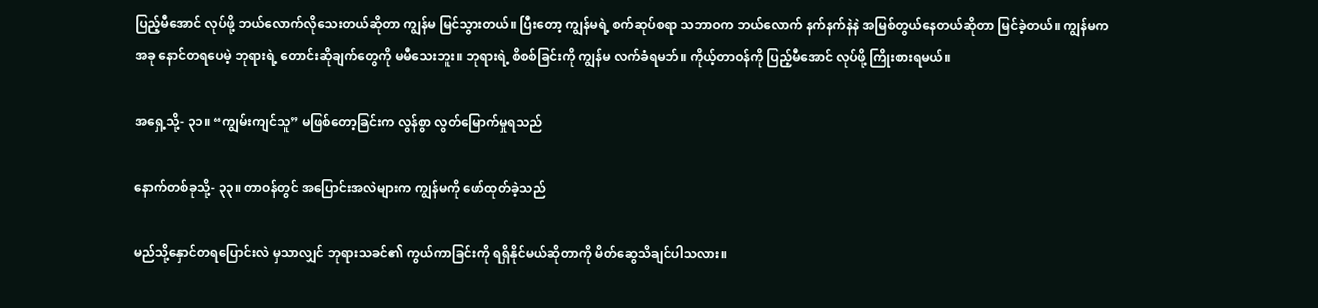ပြည့်မီအောင် လုပ်ဖို့ ဘယ်လောက်လိုသေးတယ်ဆိုတာ ကျွန်မ မြင်သွားတယ်။ ပြီးတော့ ကျွန်မရဲ့ စက်ဆုပ်စရာ သဘာဝက ဘယ်လောက် နက်နက်နဲနဲ အမြစ်တွယ်နေတယ်ဆိုတာ မြင်ခဲ့တယ်။ ကျွန်မက အခု နောင်တရပေမဲ့ ဘုရားရဲ့ တောင်းဆိုချက်တွေကို မမီသေးဘူး။ ဘုရားရဲ့ စိစစ်ခြင်းကို ကျွန်မ လက်ခံရမဘ်။ ကိုယ့်တာဝန်ကို ပြည့်မီအောင် လုပ်ဖို့ ကြိုးစားရမယ်။

အရှေ့သို့- ၃၁။ “ကျွမ်းကျင်သူ” မဖြစ်တော့ခြင်းက လွန်စွာ လွတ်မြောက်မှုရသည်

နောက်တစ်ခုသို့- ၃၃။ တာဝန်တွင် အပြောင်းအလဲများက ကျွန်မကို ဖော်ထုတ်ခဲ့သည်

မည်သို့နှောင်တရပြောင်းလဲ မှသာလျှင် ဘုရားသခင်၏ ကွယ်ကာခြင်းကို ရရှိနိုင်မယ်ဆိုတာကို မိတ်ဆွေသိချင်ပါသလား။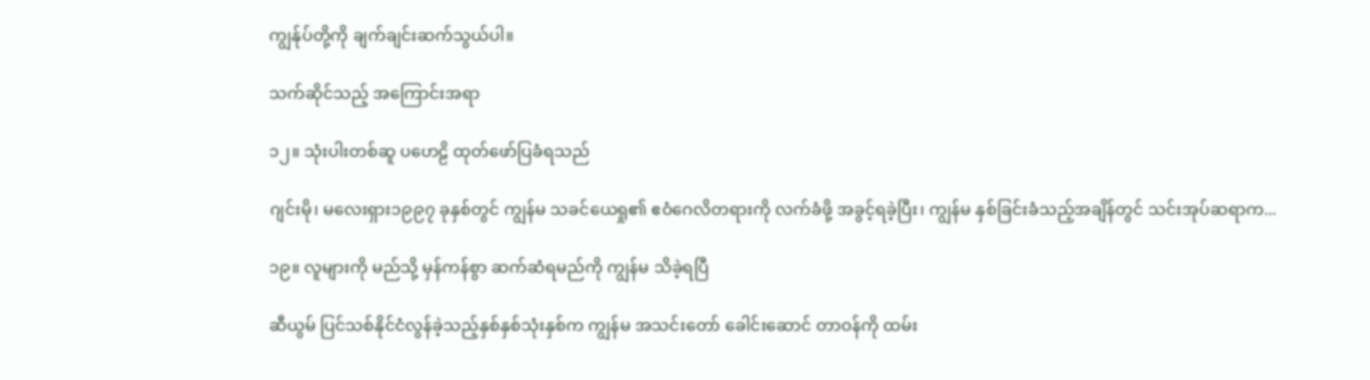ကျွန်ုပ်တို့ကို ချက်ချင်းဆက်သွယ်ပါ။

သက်ဆိုင်သည့် အကြောင်းအရာ

၁၂။ သုံးပါးတစ်ဆူ ပဟေဠိ ထုတ်ဖော်ပြခံရသည်

ဂျင်းမို၊ မလေးရှား၁၉၉၇ ခုနှစ်တွင် ကျွန်မ သခင်ယေရှု၏ ဧဝံဂေလိတရားကို လက်ခံဖို့ အခွင့်ရခဲ့ပြီး၊ ကျွန်မ နှစ်ခြင်းခံသည့်အချိန်တွင် သင်းအုပ်ဆရာက...

၁၉။ လူများကို မည်သို့ မှန်ကန်စွာ ဆက်ဆံရမည်ကို ကျွန်မ သိခဲ့ရပြီ

ဆီယွမ် ပြင်သစ်နိုင်ငံလွန်ခဲ့သည့်နှစ်နှစ်သုံးနှစ်က ကျွန်မ အသင်းတော် ခေါင်းဆောင် တာဝန်ကို ထမ်း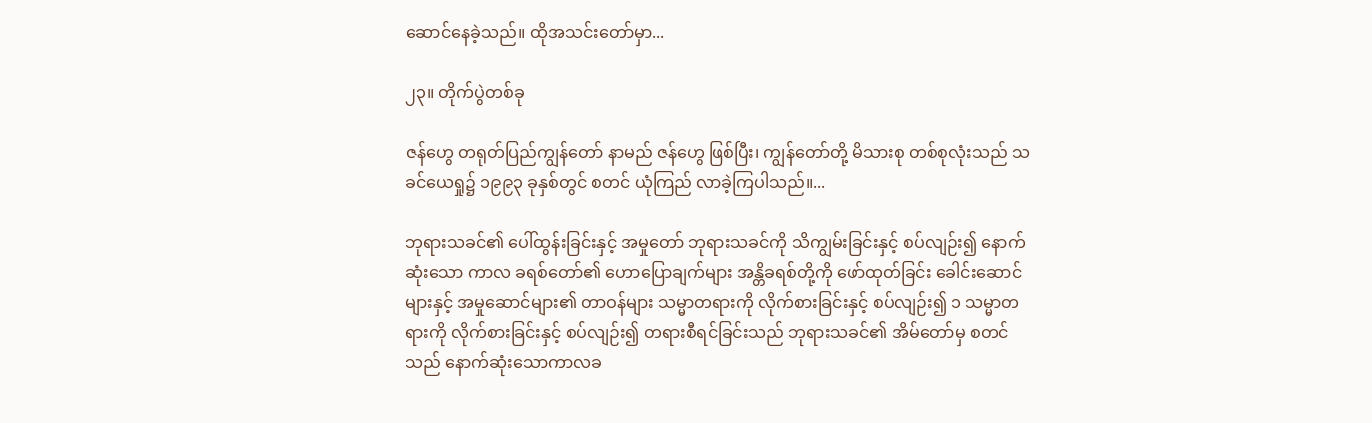ဆောင်နေခဲ့သည်။ ထိုအသင်းတော်မှာ...

၂၃။ တိုက်ပွဲတစ်ခု

ဇန်ဟွေ တရုတ်ပြည်ကျွန်တော် နာမည် ဇန်ဟွေ ဖြစ်ပြီး၊ ကျွန်တော်တို့ မိသားစု တစ်စုလုံးသည် သခင်ယေရှု၌ ၁၉၉၃ ခုနှစ်တွင် စတင် ယုံကြည် လာခဲ့ကြပါသည်။...

ဘုရားသခင်၏ ပေါ်ထွန်းခြင်းနှင့် အမှုတော် ဘုရားသခင်ကို သိကျွမ်းခြင်းနှင့် စပ်လျဉ်း၍ နောက်ဆုံးသော ကာလ ခရစ်တော်၏ ဟောပြောချက်များ အန္တိခရစ်တို့ကို ဖော်ထုတ်ခြင်း ခေါင်းဆောင်များနှင့် အမှုဆောင်များ၏ တာဝန်များ သမ္မာတရားကို လိုက်စားခြင်းနှင့် စပ်လျဉ်း၍ ၁ သမ္မာတရားကို လိုက်စားခြင်းနှင့် စပ်လျဉ်း၍ တရားစီရင်ခြင်းသည် ဘုရားသခင်၏ အိမ်တော်မှ စတင်သည် နောက်ဆုံးသောကာလခ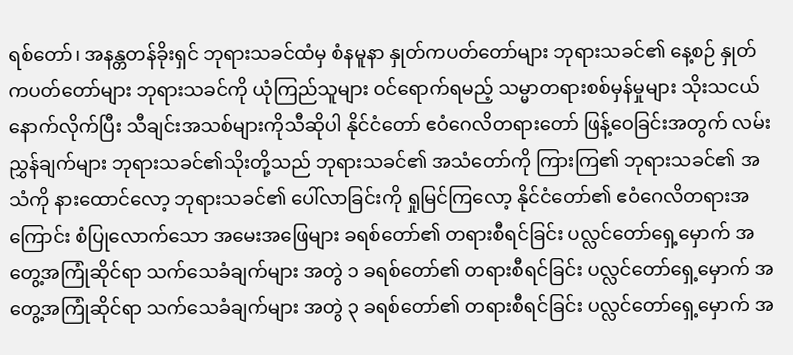ရစ်တော်၊ အနန္တတန်ခိုးရှင် ဘုရားသခင်ထံမှ စံနမူနာ နှုတ်ကပတ်တော်များ ဘုရားသခင်၏ နေ့စဉ် နှုတ်ကပတ်တော်များ ဘုရားသခင်ကို ယုံကြည်သူများ ဝင်ရောက်ရမည့် သမ္မာတရားစစ်မှန်မှုများ သိုးသငယ်နောက်လိုက်ပြီး သီချင်းအသစ်များကိုသီဆိုပါ နိုင်ငံတော် ဧဝံဂေလိတရားတော် ဖြန့်ဝေခြင်းအတွက် လမ်းညွှန်ချက်များ ဘုရားသခင်၏သိုးတို့သည် ဘုရားသခင်၏ အသံတော်ကို ကြားကြ၏ ဘုရားသခင်၏ အသံကို နားထောင်လော့ ဘုရားသခင်၏ ပေါ်လာခြင်းကို ရှုမြင်ကြလော့ နိုင်ငံတော်၏ ဧဝံဂေလိတရားအကြောင်း စံပြုလောက်သော အမေးအဖြေများ ခရစ်တော်၏ တရားစီရင်ခြင်း ပလ္လင်တော်ရှေ့မှောက် အတွေ့အကြုံဆိုင်ရာ သက်သေခံချက်များ အတွဲ ၁ ခရစ်တော်၏ တရားစီရင်ခြင်း ပလ္လင်တော်ရှေ့မှောက် အတွေ့အကြုံဆိုင်ရာ သက်သေခံချက်များ အတွဲ ၃ ခရစ်တော်၏ တရားစီရင်ခြင်း ပလ္လင်တော်ရှေ့မှောက် အ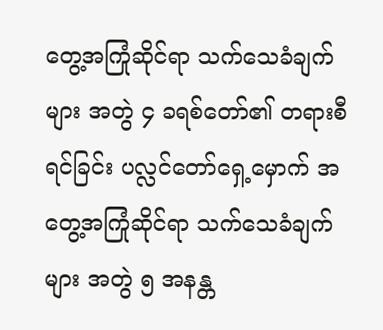တွေ့အကြုံဆိုင်ရာ သက်သေခံချက်များ အတွဲ ၄ ခရစ်တော်၏ တရားစီရင်ခြင်း ပလ္လင်တော်ရှေ့မှောက် အတွေ့အကြုံဆိုင်ရာ သက်သေခံချက်များ အတွဲ ၅ အနန္တ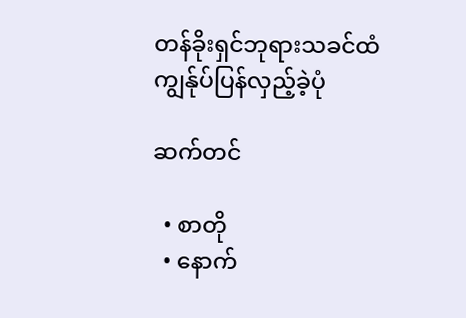တန်ခိုးရှင်ဘုရားသခင်ထံ ကျွန်ုပ်ပြန်လှည့်ခဲ့ပုံ

ဆက်တင်

  • စာတို
  • နောက်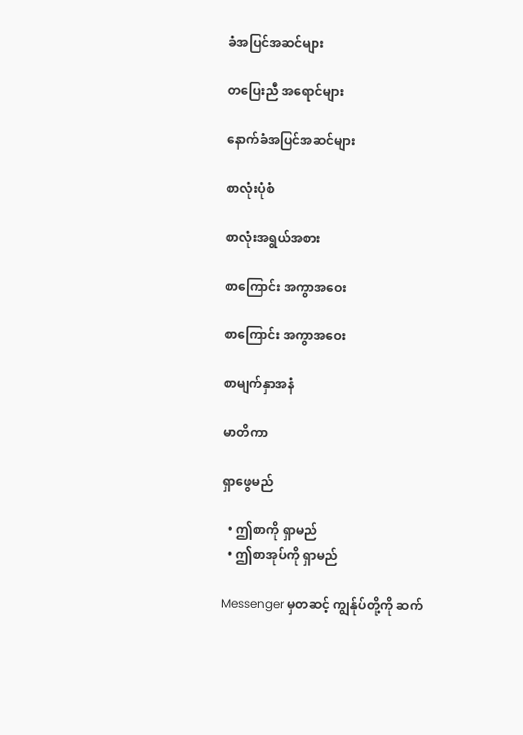ခံအပြင်အဆင်များ

တပြေးညီ အရောင်များ

နောက်ခံအပြင်အဆင်များ

စာလုံးပုံစံ

စာလုံးအရွယ်အစား

စာကြောင်း အကွာအဝေး

စာကြောင်း အကွာအဝေး

စာမျက်နှာအနံ

မာတိကာ

ရှာဖွေမည်

  • ဤစာကို ရှာမည်
  • ဤစာအုပ်ကို ရှာမည်

Messenger မှတဆင့် ကျွန်ုပ်တို့ကို ဆက်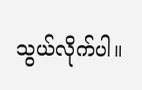သွယ်လိုက်ပါ။